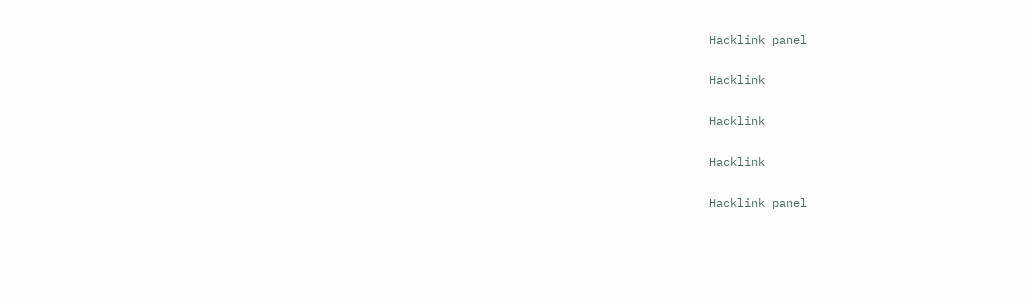Hacklink panel

Hacklink

Hacklink

Hacklink

Hacklink panel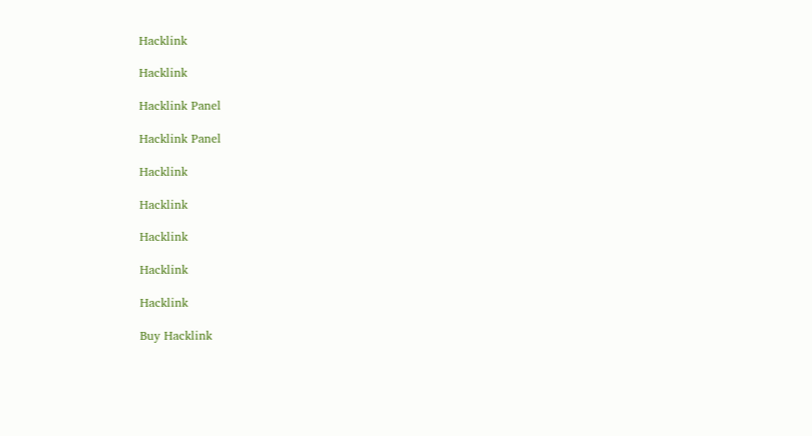Hacklink

Hacklink

Hacklink Panel

Hacklink Panel

Hacklink

Hacklink

Hacklink

Hacklink

Hacklink

Buy Hacklink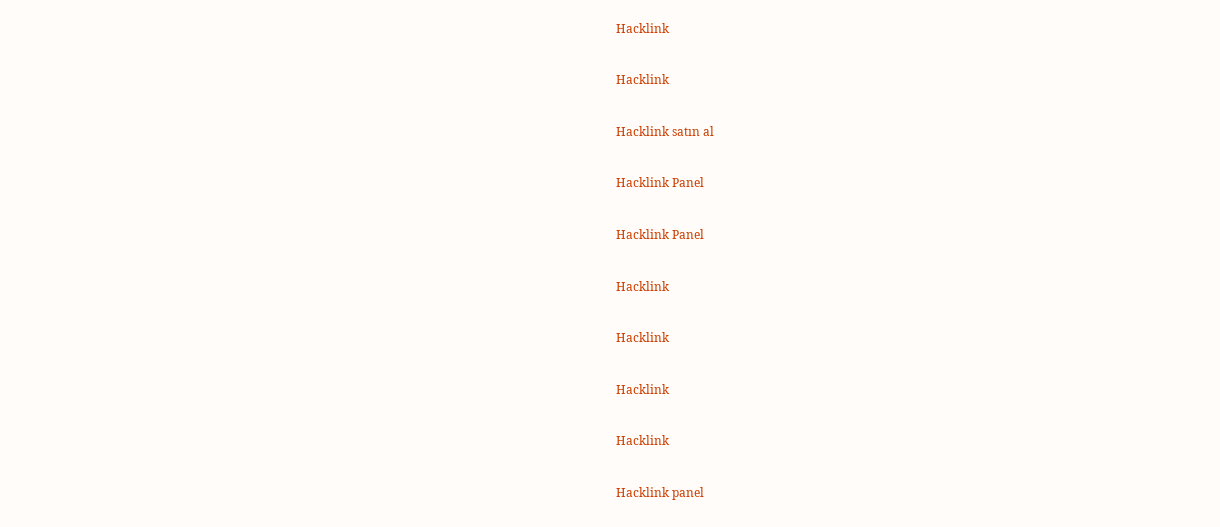Hacklink

Hacklink

Hacklink satın al

Hacklink Panel

Hacklink Panel

Hacklink

Hacklink

Hacklink

Hacklink

Hacklink panel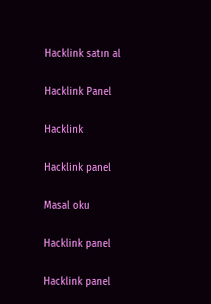Hacklink satın al

Hacklink Panel

Hacklink

Hacklink panel

Masal oku

Hacklink panel

Hacklink panel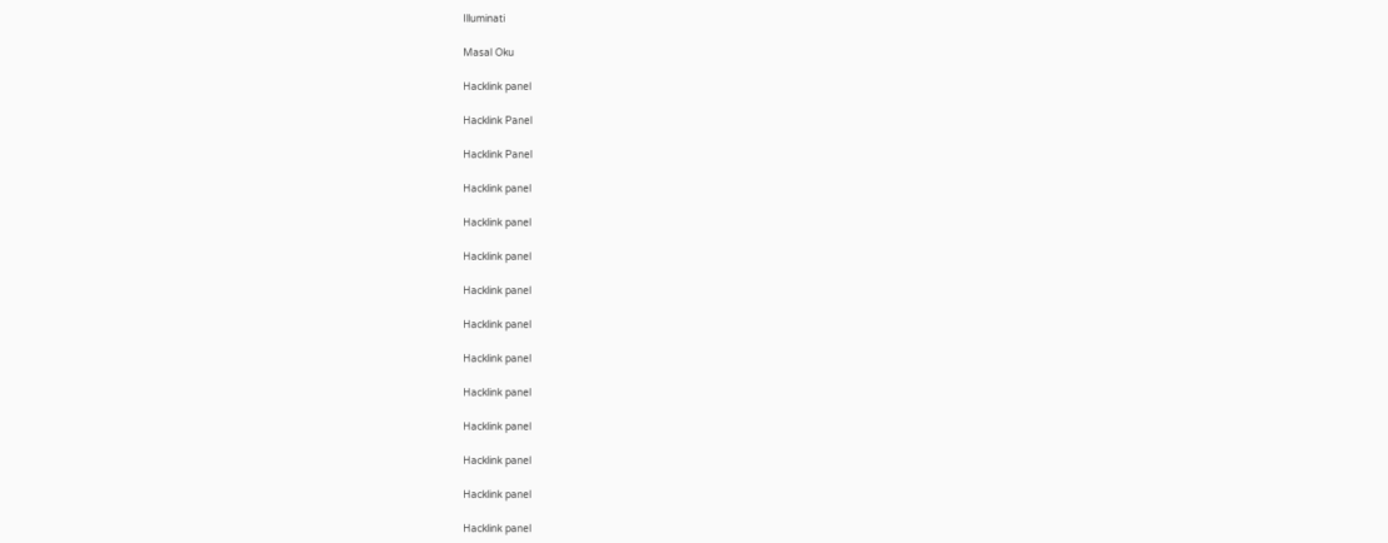Illuminati

Masal Oku

Hacklink panel

Hacklink Panel

Hacklink Panel

Hacklink panel

Hacklink panel

Hacklink panel

Hacklink panel

Hacklink panel

Hacklink panel

Hacklink panel

Hacklink panel

Hacklink panel

Hacklink panel

Hacklink panel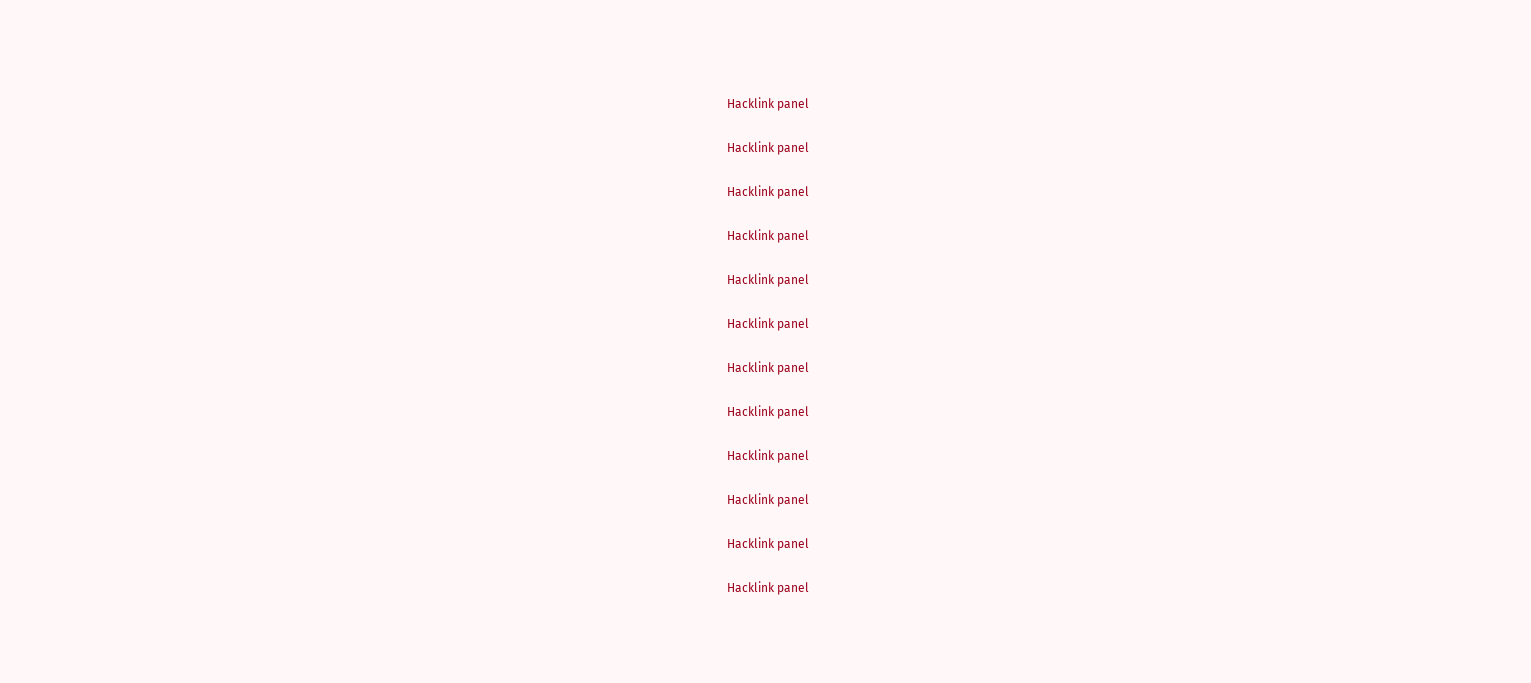Hacklink panel

Hacklink panel

Hacklink panel

Hacklink panel

Hacklink panel

Hacklink panel

Hacklink panel

Hacklink panel

Hacklink panel

Hacklink panel

Hacklink panel

Hacklink panel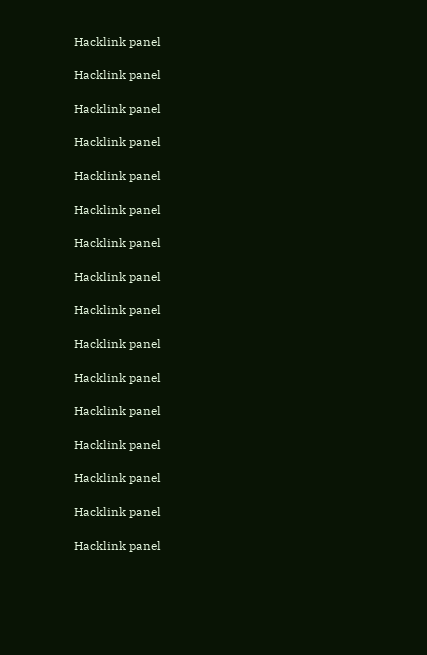Hacklink panel

Hacklink panel

Hacklink panel

Hacklink panel

Hacklink panel

Hacklink panel

Hacklink panel

Hacklink panel

Hacklink panel

Hacklink panel

Hacklink panel

Hacklink panel

Hacklink panel

Hacklink panel

Hacklink panel

Hacklink panel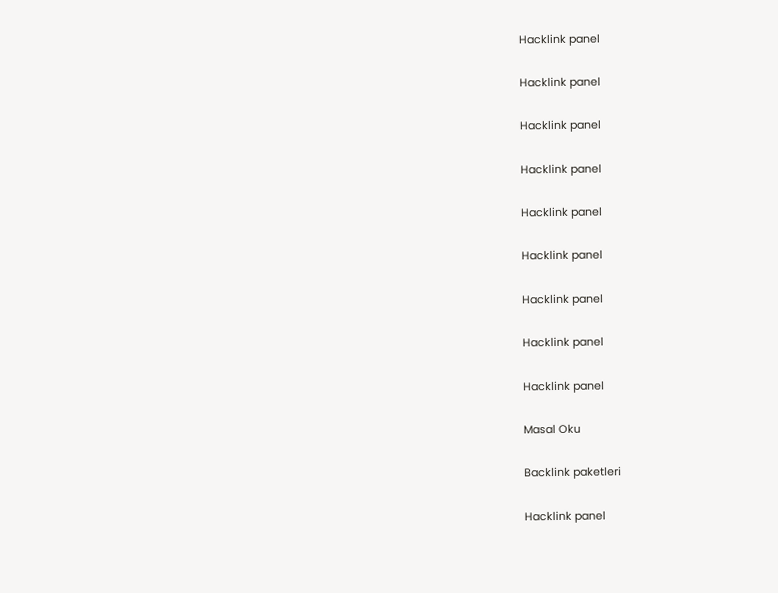Hacklink panel

Hacklink panel

Hacklink panel

Hacklink panel

Hacklink panel

Hacklink panel

Hacklink panel

Hacklink panel

Hacklink panel

Masal Oku

Backlink paketleri

Hacklink panel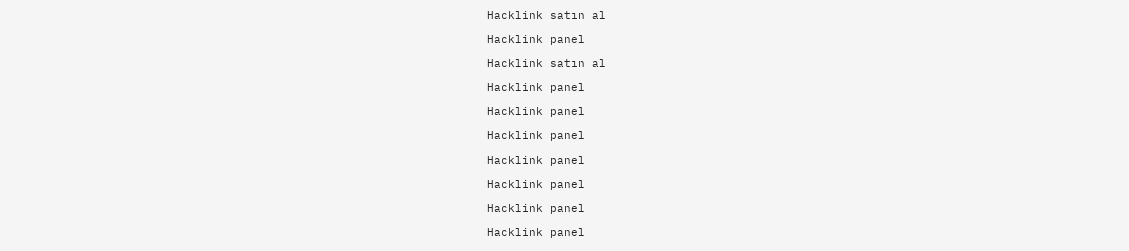Hacklink satın al

Hacklink panel

Hacklink satın al

Hacklink panel

Hacklink panel

Hacklink panel

Hacklink panel

Hacklink panel

Hacklink panel

Hacklink panel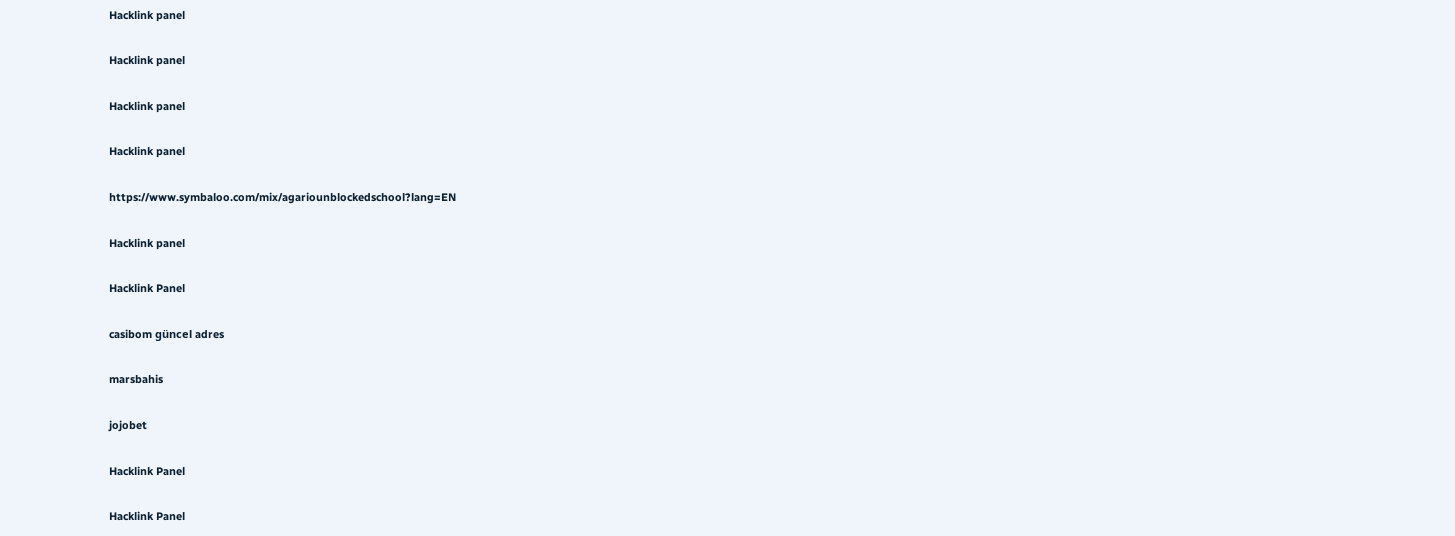Hacklink panel

Hacklink panel

Hacklink panel

Hacklink panel

https://www.symbaloo.com/mix/agariounblockedschool?lang=EN

Hacklink panel

Hacklink Panel

casibom güncel adres

marsbahis

jojobet

Hacklink Panel

Hacklink Panel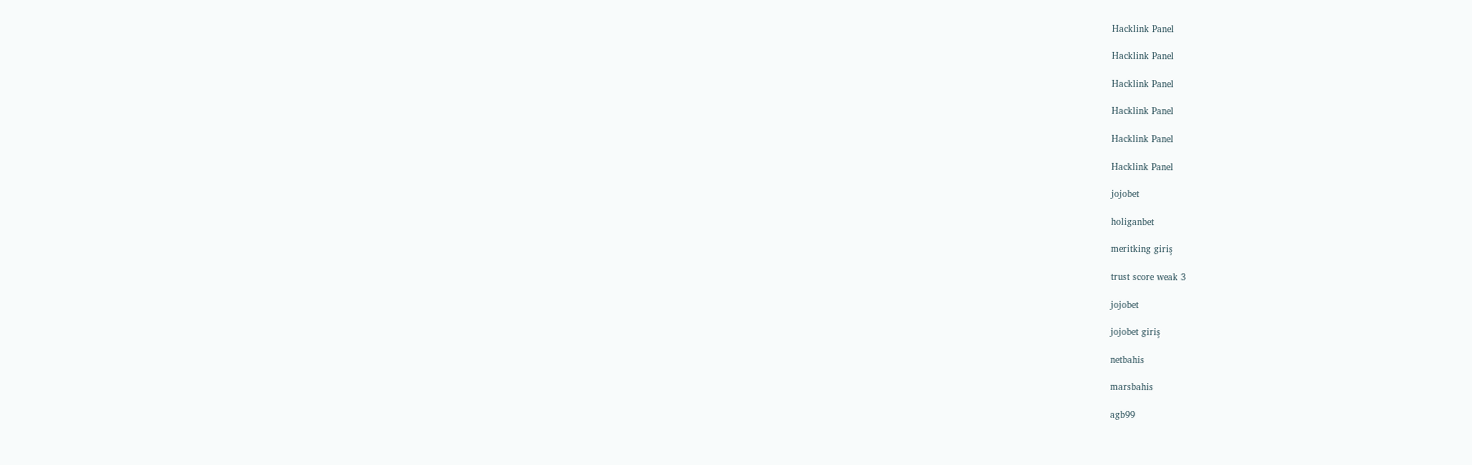Hacklink Panel

Hacklink Panel

Hacklink Panel

Hacklink Panel

Hacklink Panel

Hacklink Panel

jojobet

holiganbet

meritking giriş

trust score weak 3

jojobet

jojobet giriş

netbahis

marsbahis

agb99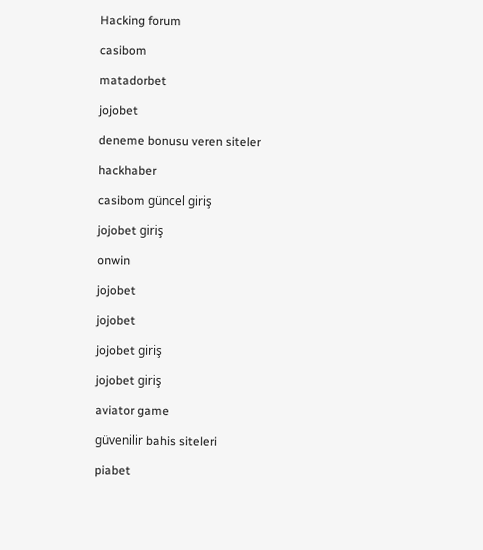Hacking forum

casibom

matadorbet

jojobet

deneme bonusu veren siteler

hackhaber

casibom güncel giriş

jojobet giriş

onwin

jojobet

jojobet

jojobet giriş

jojobet giriş

aviator game

güvenilir bahis siteleri

piabet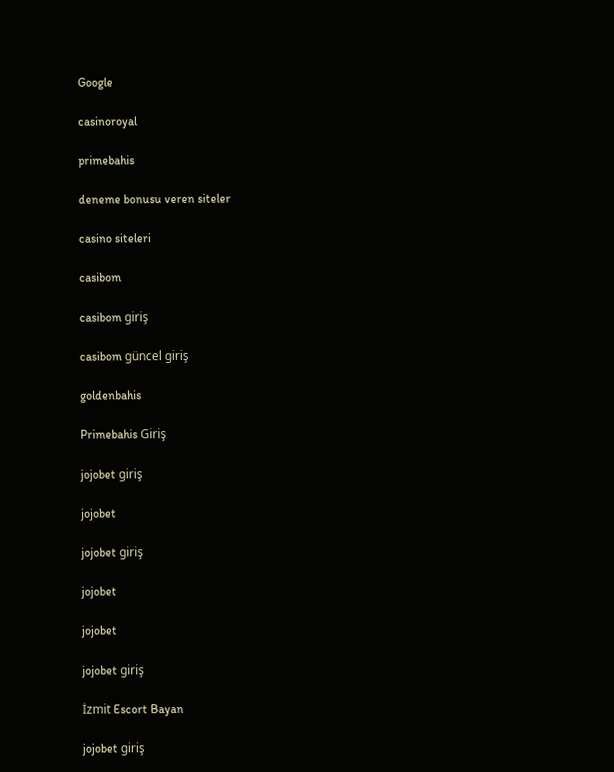Google

casinoroyal

primebahis

deneme bonusu veren siteler

casino siteleri

casibom

casibom giriş

casibom güncel giriş

goldenbahis

Primebahis Giriş

jojobet giriş

jojobet

jojobet giriş

jojobet

jojobet

jojobet giriş

İzmit Escort Bayan

jojobet giriş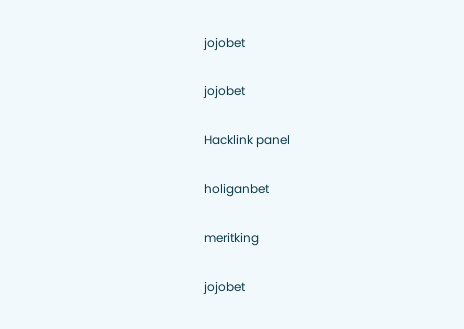jojobet

jojobet

Hacklink panel

holiganbet

meritking

jojobet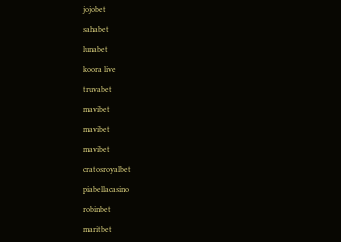jojobet

sahabet

lunabet

koora live

truvabet

mavibet

mavibet

mavibet

cratosroyalbet

piabellacasino

robinbet

maritbet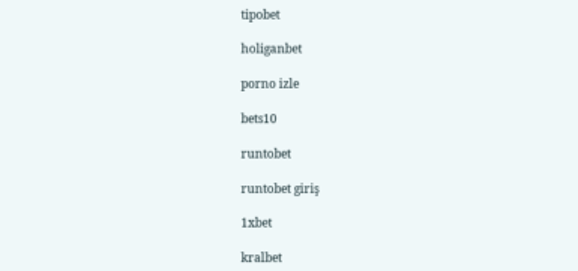tipobet

holiganbet

porno izle

bets10

runtobet

runtobet giriş

1xbet

kralbet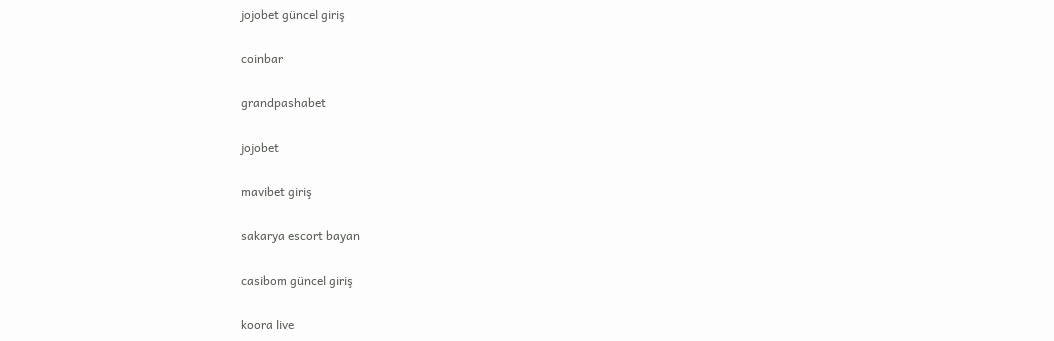jojobet güncel giriş

coinbar

grandpashabet

jojobet

mavibet giriş

sakarya escort bayan

casibom güncel giriş

koora live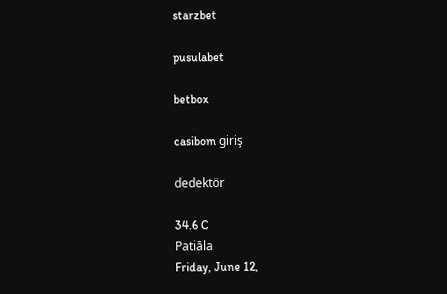starzbet

pusulabet

betbox

casibom giriş

dedektör

34.6 C
Patiāla
Friday, June 12,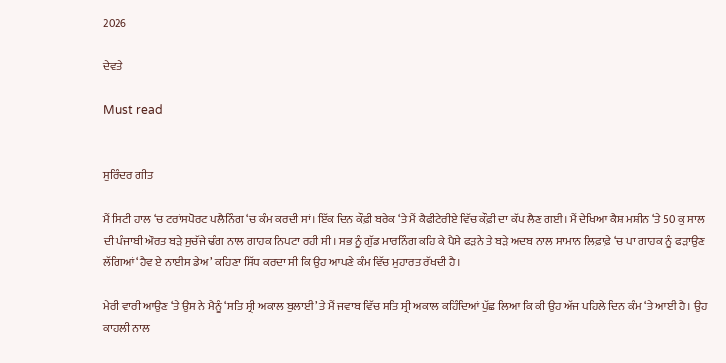2026

ਦੇਵਤੇ

Must read


ਸੁਰਿੰਦਰ ਗੀਤ

ਮੈਂ ਸਿਟੀ ਹਾਲ ‘ਚ ਟਰਾਂਸਪੋਰਟ ਪਲੈਨਿੰਗ ‘ਚ ਕੰਮ ਕਰਦੀ ਸਾਂ। ਇੱਕ ਦਿਨ ਕੌਫ਼ੀ ਬਰੇਕ ‘ਤੇ ਮੈਂ ਕੈਫੀਟੇਰੀਏ ਵਿੱਚ ਕੌਫ਼ੀ ਦਾ ਕੱਪ ਲੈਣ ਗਈ। ਮੈਂ ਦੇਖਿਆ ਕੈਸ਼ ਮਸ਼ੀਨ ‘ਤੇ 50 ਕੁ ਸਾਲ ਦੀ ਪੰਜਾਬੀ ਔਰਤ ਬੜੇ ਸੁਚੱਜੇ ਢੰਗ ਨਾਲ ਗਾਹਕ ਨਿਪਟਾ ਰਹੀ ਸੀ। ਸਭ ਨੂੰ ਗੁੱਡ ਮਾਰਨਿੰਗ ਕਹਿ ਕੇ ਪੈਸੇ ਫੜਨੇ ਤੇ ਬੜੇ ਅਦਬ ਨਾਲ ਸਾਮਾਨ ਲਿਫ਼ਾਫ਼ੇ ‘ਚ ਪਾ ਗਾਹਕ ਨੂੰ ਫੜਾਉਣ ਲੱਗਿਆਂ ‘ਹੈਵ ਏ ਨਾਈਸ ਡੇਅ’ ਕਹਿਣਾ ਸਿੱਧ ਕਰਦਾ ਸੀ ਕਿ ਉਹ ਆਪਣੇ ਕੰਮ ਵਿੱਚ ਮੁਹਾਰਤ ਰੱਖਦੀ ਹੈ।

ਮੇਰੀ ਵਾਰੀ ਆਉਣ ‘ਤੇ ਉਸ ਨੇ ਮੈਨੂੰ ‘ਸਤਿ ਸ੍ਰੀ ਅਕਾਲ ਬੁਲਾਈ’ ਤੇ ਮੈਂ ਜਵਾਬ ਵਿੱਚ ਸਤਿ ਸ੍ਰੀ ਅਕਾਲ ਕਹਿੰਦਿਆਂ ਪੁੱਛ ਲਿਆ ਕਿ ਕੀ ਉਹ ਅੱਜ ਪਹਿਲੇ ਦਿਨ ਕੰਮ ‘ਤੇ ਆਈ ਹੈ। ਉਹ ਕਾਹਲੀ ਨਾਲ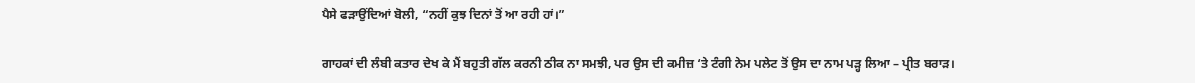ਪੈਸੇ ਫੜਾਉਂਦਿਆਂ ਬੋਲੀ, “ਨਹੀਂ ਕੁਝ ਦਿਨਾਂ ਤੋਂ ਆ ਰਹੀ ਹਾਂ।”

ਗਾਹਕਾਂ ਦੀ ਲੰਬੀ ਕਤਾਰ ਦੇਖ ਕੇ ਮੈਂ ਬਹੁਤੀ ਗੱਲ ਕਰਨੀ ਠੀਕ ਨਾ ਸਮਝੀ, ਪਰ ਉਸ ਦੀ ਕਮੀਜ਼ ‘ਤੇ ਟੰਗੀ ਨੇਮ ਪਲੇਟ ਤੋਂ ਉਸ ਦਾ ਨਾਮ ਪੜ੍ਹ ਲਿਆ – ਪ੍ਰੀਤ ਬਰਾੜ।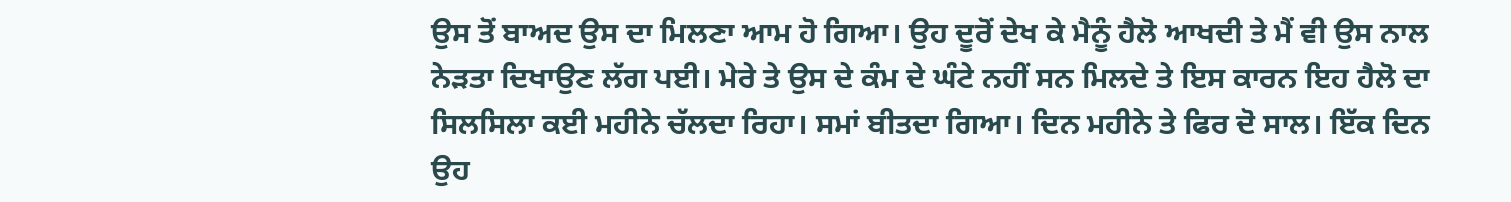ਉਸ ਤੋਂ ਬਾਅਦ ਉਸ ਦਾ ਮਿਲਣਾ ਆਮ ਹੋ ਗਿਆ। ਉਹ ਦੂਰੋਂ ਦੇਖ ਕੇ ਮੈਨੂੰ ਹੈਲੋ ਆਖਦੀ ਤੇ ਮੈਂ ਵੀ ਉਸ ਨਾਲ ਨੇੜਤਾ ਦਿਖਾਉਣ ਲੱਗ ਪਈ। ਮੇਰੇ ਤੇ ਉਸ ਦੇ ਕੰਮ ਦੇ ਘੰਟੇ ਨਹੀਂ ਸਨ ਮਿਲਦੇ ਤੇ ਇਸ ਕਾਰਨ ਇਹ ਹੈਲੋ ਦਾ ਸਿਲਸਿਲਾ ਕਈ ਮਹੀਨੇ ਚੱਲਦਾ ਰਿਹਾ। ਸਮਾਂ ਬੀਤਦਾ ਗਿਆ। ਦਿਨ ਮਹੀਨੇ ਤੇ ਫਿਰ ਦੋ ਸਾਲ। ਇੱਕ ਦਿਨ ਉਹ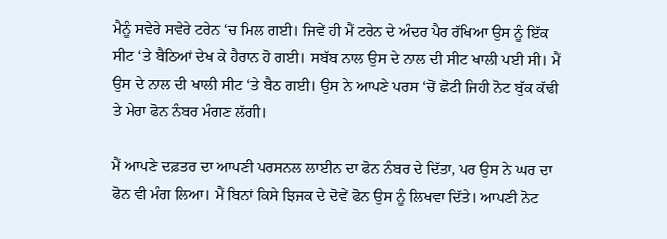ਮੈਨੂੰ ਸਵੇਰੇ ਸਵੇਰੇ ਟਰੇਨ ‘ਚ ਮਿਲ ਗਈ। ਜਿਵੇਂ ਹੀ ਮੈਂ ਟਰੇਨ ਦੇ ਅੰਦਰ ਪੈਰ ਰੱਖਿਆ ਉਸ ਨੂੰ ਇੱਕ ਸੀਟ ‘ਤੇ ਬੈਠਿਆਂ ਦੇਖ ਕੇ ਹੈਰਾਨ ਹੋ ਗਈ। ਸਬੱਬ ਨਾਲ ਉਸ ਦੇ ਨਾਲ ਦੀ ਸੀਟ ਖਾਲੀ ਪਈ ਸੀ। ਮੈਂ ਉਸ ਦੇ ਨਾਲ ਦੀ ਖਾਲੀ ਸੀਟ ‘ਤੇ ਬੈਠ ਗਈ। ਉਸ ਨੇ ਆਪਣੇ ਪਰਸ ‘ਚੋਂ ਛੋਟੀ ਜਿਹੀ ਨੋਟ ਬੁੱਕ ਕੱਢੀ ਤੇ ਮੇਰਾ ਫੋਨ ਨੰਬਰ ਮੰਗਣ ਲੱਗੀ।

ਮੈਂ ਆਪਣੇ ਦਫ਼ਤਰ ਦਾ ਆਪਣੀ ਪਰਸਨਲ ਲਾਈਨ ਦਾ ਫੋਨ ਨੰਬਰ ਦੇ ਦਿੱਤਾ, ਪਰ ਉਸ ਨੇ ਘਰ ਦਾ ਫੋਨ ਵੀ ਮੰਗ ਲਿਆ। ਮੈਂ ਬਿਨਾਂ ਕਿਸੇ ਝਿਜਕ ਦੇ ਦੋਵੇਂ ਫੋਨ ਉਸ ਨੂੰ ਲਿਖਵਾ ਦਿੱਤੇ। ਆਪਣੀ ਨੋਟ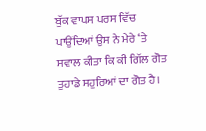ਬੁੱਕ ਵਾਪਸ ਪਰਸ ਵਿੱਚ ਪਾਉਂਦਿਆਂ ਉਸ ਨੇ ਮੇਰੇ ‘ਤੇ ਸਵਾਲ ਕੀਤਾ ਕਿ ਕੀ ਗਿੱਲ ਗੋਤ ਤੁਹਾਡੇ ਸਹੁਰਿਆਂ ਦਾ ਗੋਤ ਹੈ।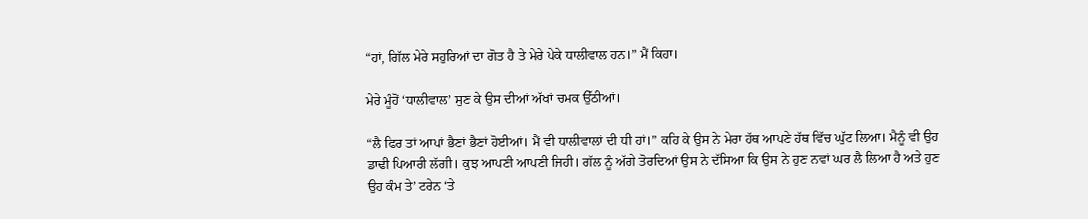“ਹਾਂ, ਗਿੱਲ ਮੇਰੇ ਸਹੁਰਿਆਂ ਦਾ ਗੋਤ ਹੈ ਤੇ ਮੇਰੇ ਪੇਕੇ ਧਾਲੀਵਾਲ ਹਨ।” ਮੈਂ ਕਿਹਾ।

ਮੇਰੇ ਮੂੰਹੋਂ ‘ਧਾਲੀਵਾਲ’ ਸੁਣ ਕੇ ਉਸ ਦੀਆਂ ਅੱਖਾਂ ਚਮਕ ਉੱਠੀਆਂ।

“ਲੈ ਫਿਰ ਤਾਂ ਆਪਾਂ ਭੈਣਾਂ ਭੈਣਾਂ ਹੋਈਆਂ। ਮੈਂ ਵੀ ਧਾਲੀਵਾਲਾਂ ਦੀ ਧੀ ਹਾਂ।” ਕਹਿ ਕੇ ਉਸ ਨੇ ਮੇਰਾ ਹੱਥ ਆਪਣੇ ਹੱਥ ਵਿੱਚ ਘੁੱਟ ਲਿਆ। ਮੈਨੂੰ ਵੀ ਉਹ ਡਾਢੀ ਪਿਆਰੀ ਲੱਗੀ। ਕੁਝ ਆਪਣੀ ਆਪਣੀ ਜਿਹੀ। ਗੱਲ ਨੂੰ ਅੱਗੇ ਤੋਰਦਿਆਂ ਉਸ ਨੇ ਦੱਸਿਆ ਕਿ ਉਸ ਨੇ ਹੁਣ ਨਵਾਂ ਘਰ ਲੈ ਲਿਆ ਹੈ ਅਤੇ ਹੁਣ ਉਹ ਕੰਮ ਤੇ’ ਟਰੇਨ ‘ਤੇ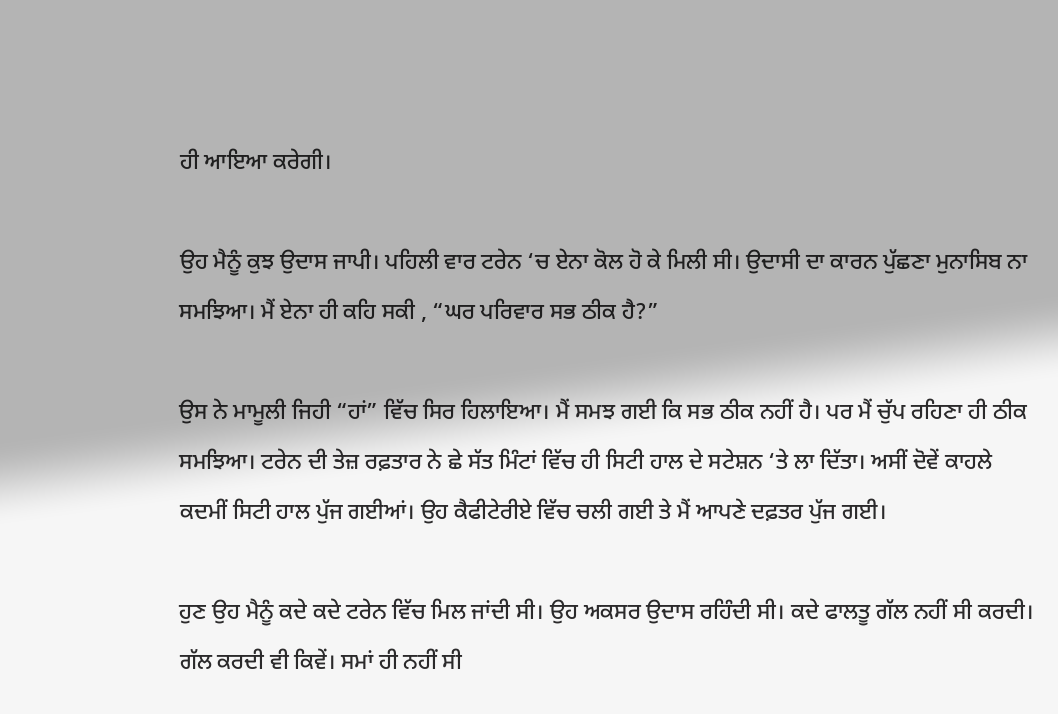ਹੀ ਆਇਆ ਕਰੇਗੀ।

ਉਹ ਮੈਨੂੰ ਕੁਝ ਉਦਾਸ ਜਾਪੀ। ਪਹਿਲੀ ਵਾਰ ਟਰੇਨ ‘ਚ ਏਨਾ ਕੋਲ ਹੋ ਕੇ ਮਿਲੀ ਸੀ। ਉਦਾਸੀ ਦਾ ਕਾਰਨ ਪੁੱਛਣਾ ਮੁਨਾਸਿਬ ਨਾ ਸਮਝਿਆ। ਮੈਂ ਏਨਾ ਹੀ ਕਹਿ ਸਕੀ , “ਘਰ ਪਰਿਵਾਰ ਸਭ ਠੀਕ ਹੈ?”

ਉਸ ਨੇ ਮਾਮੂਲੀ ਜਿਹੀ “ਹਾਂ” ਵਿੱਚ ਸਿਰ ਹਿਲਾਇਆ। ਮੈਂ ਸਮਝ ਗਈ ਕਿ ਸਭ ਠੀਕ ਨਹੀਂ ਹੈ। ਪਰ ਮੈਂ ਚੁੱਪ ਰਹਿਣਾ ਹੀ ਠੀਕ ਸਮਝਿਆ। ਟਰੇਨ ਦੀ ਤੇਜ਼ ਰਫ਼ਤਾਰ ਨੇ ਛੇ ਸੱਤ ਮਿੰਟਾਂ ਵਿੱਚ ਹੀ ਸਿਟੀ ਹਾਲ ਦੇ ਸਟੇਸ਼ਨ ‘ਤੇ ਲਾ ਦਿੱਤਾ। ਅਸੀਂ ਦੋਵੇਂ ਕਾਹਲੇ ਕਦਮੀਂ ਸਿਟੀ ਹਾਲ ਪੁੱਜ ਗਈਆਂ। ਉਹ ਕੈਫੀਟੇਰੀਏ ਵਿੱਚ ਚਲੀ ਗਈ ਤੇ ਮੈਂ ਆਪਣੇ ਦਫ਼ਤਰ ਪੁੱਜ ਗਈ।

ਹੁਣ ਉਹ ਮੈਨੂੰ ਕਦੇ ਕਦੇ ਟਰੇਨ ਵਿੱਚ ਮਿਲ ਜਾਂਦੀ ਸੀ। ਉਹ ਅਕਸਰ ਉਦਾਸ ਰਹਿੰਦੀ ਸੀ। ਕਦੇ ਫਾਲਤੂ ਗੱਲ ਨਹੀਂ ਸੀ ਕਰਦੀ। ਗੱਲ ਕਰਦੀ ਵੀ ਕਿਵੇਂ। ਸਮਾਂ ਹੀ ਨਹੀਂ ਸੀ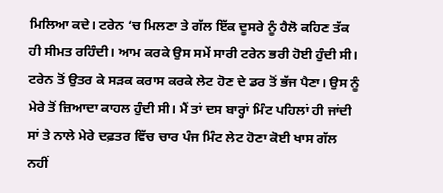ਮਿਲਿਆ ਕਦੇ। ਟਰੇਨ ‘ਚ ਮਿਲਣਾ ਤੇ ਗੱਲ ਇੱਕ ਦੂਸਰੇ ਨੂੰ ਹੈਲੋ ਕਹਿਣ ਤੱਕ ਹੀ ਸੀਮਤ ਰਹਿੰਦੀ। ਆਮ ਕਰਕੇ ਉਸ ਸਮੇਂ ਸਾਰੀ ਟਰੇਨ ਭਰੀ ਹੋਈ ਹੁੰਦੀ ਸੀ। ਟਰੇਨ ਤੋਂ ਉਤਰ ਕੇ ਸੜਕ ਕਰਾਸ ਕਰਕੇ ਲੇਟ ਹੋਣ ਦੇ ਡਰ ਤੋਂ ਭੱਜ ਪੈਣਾ। ਉਸ ਨੂੰ ਮੇਰੇ ਤੋਂ ਜ਼ਿਆਦਾ ਕਾਹਲ ਹੁੰਦੀ ਸੀ। ਮੈਂ ਤਾਂ ਦਸ ਬਾਰ੍ਹਾਂ ਮਿੰਟ ਪਹਿਲਾਂ ਹੀ ਜਾਂਦੀ ਸਾਂ ਤੇ ਨਾਲੇ ਮੇਰੇ ਦਫ਼ਤਰ ਵਿੱਚ ਚਾਰ ਪੰਜ ਮਿੰਟ ਲੇਟ ਹੋਣਾ ਕੋਈ ਖਾਸ ਗੱਲ ਨਹੀਂ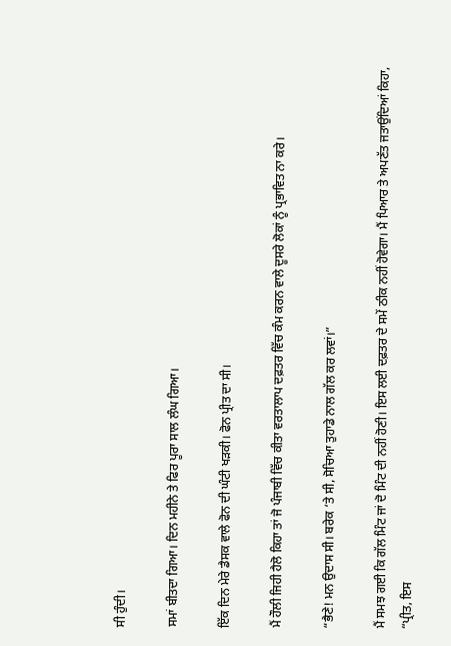ਸੀ ਹੁੰਦੀ।

ਸਮਾਂ ਬੀਤਦਾ ਗਿਆ। ਦਿਨ ਮਹੀਨੇ ਤੇ ਫਿਰ ਪੂਰਾ ਸਾਲ ਲੰਘ ਗਿਆ।

ਇੱਕ ਦਿਨ ਮੇਰੇ ਡੈਸਕ ਵਾਲੇ ਫੋਨ ਦੀ ਘੰਟੀ ਖੜਕੀ। ਫੋਨ ਪ੍ਰੀਤ ਦਾ ਸੀ।

ਮੈਂ ਹੌਲੀ ਜਿਹੀ ਹੈਲੋ ਕਿਹਾ ਤਾਂ ਜੋ ਪੰਜਾਬੀ ਵਿੱਚ ਕੀਤਾ ਵਰਤਾਲਾਪ ਦਫ਼ਤਰ ਵਿੱਚ ਕੰਮ ਕਰਨ ਵਾਲੇ ਦੂਸਰੇ ਲੋਕਾਂ ਨੂੰ ਪ੍ਰਭਾਵਿਤ ਨਾ ਕਰੇ।

“ਭੈਣੇ! ਮਨ ਉਦਾਸ ਸੀ। ਬਰੇਕ ‘ਤੇ ਸੀ, ਸੋਚਿਆ ਤੁਹਾਡੇ ਨਾਲ ਗੱਲ ਕਰ ਲਵਾਂ।”

ਮੈਂ ਸਮਝ ਗਈ ਕਿ ਗੱਲ ਮਿੰਟ ਜਾਂ ਦੋ ਮਿੰਟ ਦੀ ਨਹੀਂ ਹੋਣੀ। ਇਸ ਲਈ ਦਫ਼ਤਰ ਦੇ ਸਮੇਂ ਠੀਕ ਨਹੀਂ ਹੋਵੇਗਾ। ਮੈਂ ਪਿਆਰ ਤੇ ਅਪਣੱਤ ਜਤਾਉਂਦਿਆਂ ਕਿਹਾ, “ਪ੍ਰੀਤ, ਇਸ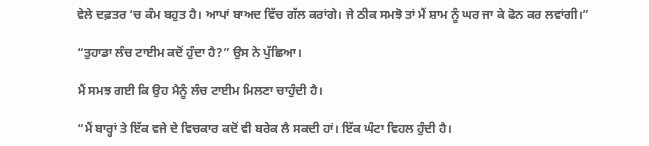ਵੇਲੇ ਦਫ਼ਤਰ ‘ਚ ਕੰਮ ਬਹੁਤ ਹੈ। ਆਪਾਂ ਬਾਅਦ ਵਿੱਚ ਗੱਲ ਕਰਾਂਗੇ। ਜੇ ਠੀਕ ਸਮਝੋ ਤਾਂ ਮੈਂ ਸ਼ਾਮ ਨੂੰ ਘਰ ਜਾ ਕੇ ਫੋਨ ਕਰ ਲਵਾਂਗੀ।”

“ਤੁਹਾਡਾ ਲੰਚ ਟਾਈਮ ਕਦੋਂ ਹੁੰਦਾ ਹੈ?” ਉਸ ਨੇ ਪੁੱਛਿਆ।

ਮੈਂ ਸਮਝ ਗਈ ਕਿ ਉਹ ਮੈਨੂੰ ਲੰਚ ਟਾਈਮ ਮਿਲਣਾ ਚਾਹੁੰਦੀ ਹੈ।

“ਮੈਂ ਬਾਰ੍ਹਾਂ ਤੇ ਇੱਕ ਵਜੇ ਦੇ ਵਿਚਕਾਰ ਕਦੋਂ ਵੀ ਬਰੇਕ ਲੈ ਸਕਦੀ ਹਾਂ। ਇੱਕ ਘੰਟਾ ਵਿਹਲ ਹੁੰਦੀ ਹੈ।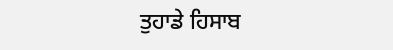ਤੁਹਾਡੇ ਹਿਸਾਬ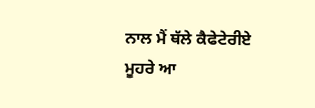ਨਾਲ ਮੈਂ ਥੱਲੇ ਕੈਫੇਟੇਰੀਏ ਮੂਹਰੇ ਆ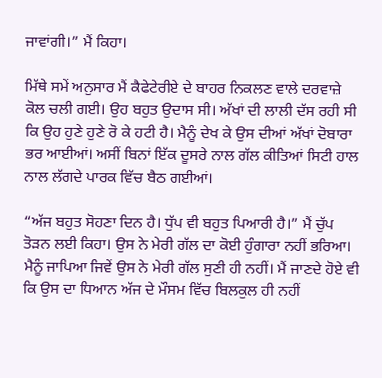ਜਾਵਾਂਗੀ।” ਮੈਂ ਕਿਹਾ।

ਮਿੱਥੇ ਸਮੇਂ ਅਨੁਸਾਰ ਮੈਂ ਕੈਫੇਟੇਰੀਏ ਦੇ ਬਾਹਰ ਨਿਕਲਣ ਵਾਲੇ ਦਰਵਾਜ਼ੇ ਕੋਲ ਚਲੀ ਗਈ। ਉਹ ਬਹੁਤ ਉਦਾਸ ਸੀ। ਅੱਖਾਂ ਦੀ ਲਾਲੀ ਦੱਸ ਰਹੀ ਸੀ ਕਿ ਉਹ ਹੁਣੇ ਹੁਣੇ ਰੋ ਕੇ ਹਟੀ ਹੈ। ਮੈਨੂੰ ਦੇਖ ਕੇ ਉਸ ਦੀਆਂ ਅੱਖਾਂ ਦੋਬਾਰਾ ਭਰ ਆਈਆਂ। ਅਸੀਂ ਬਿਨਾਂ ਇੱਕ ਦੂਸਰੇ ਨਾਲ ਗੱਲ ਕੀਤਿਆਂ ਸਿਟੀ ਹਾਲ ਨਾਲ ਲੱਗਦੇ ਪਾਰਕ ਵਿੱਚ ਬੈਠ ਗਈਆਂ।

“ਅੱਜ ਬਹੁਤ ਸੋਹਣਾ ਦਿਨ ਹੈ। ਧੁੱਪ ਵੀ ਬਹੁਤ ਪਿਆਰੀ ਹੈ।” ਮੈਂ ਚੁੱਪ ਤੋੜਨ ਲਈ ਕਿਹਾ। ਉਸ ਨੇ ਮੇਰੀ ਗੱਲ ਦਾ ਕੋਈ ਹੁੰਗਾਰਾ ਨਹੀਂ ਭਰਿਆ। ਮੈਨੂੰ ਜਾਪਿਆ ਜਿਵੇਂ ਉਸ ਨੇ ਮੇਰੀ ਗੱਲ ਸੁਣੀ ਹੀ ਨਹੀਂ। ਮੈਂ ਜਾਣਦੇ ਹੋਏ ਵੀ ਕਿ ਉਸ ਦਾ ਧਿਆਨ ਅੱਜ ਦੇ ਮੌਸਮ ਵਿੱਚ ਬਿਲਕੁਲ ਹੀ ਨਹੀਂ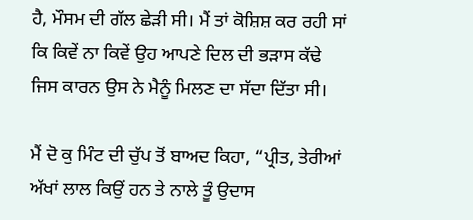ਹੈ, ਮੌਸਮ ਦੀ ਗੱਲ ਛੇੜੀ ਸੀ। ਮੈਂ ਤਾਂ ਕੋਸ਼ਿਸ਼ ਕਰ ਰਹੀ ਸਾਂ ਕਿ ਕਿਵੇਂ ਨਾ ਕਿਵੇਂ ਉਹ ਆਪਣੇ ਦਿਲ ਦੀ ਭੜਾਸ ਕੱਢੇ ਜਿਸ ਕਾਰਨ ਉਸ ਨੇ ਮੈਨੂੰ ਮਿਲਣ ਦਾ ਸੱਦਾ ਦਿੱਤਾ ਸੀ।

ਮੈਂ ਦੋ ਕੁ ਮਿੰਟ ਦੀ ਚੁੱਪ ਤੋਂ ਬਾਅਦ ਕਿਹਾ, “ਪ੍ਰੀਤ, ਤੇਰੀਆਂ ਅੱਖਾਂ ਲਾਲ ਕਿਉਂ ਹਨ ਤੇ ਨਾਲੇ ਤੂੰ ਉਦਾਸ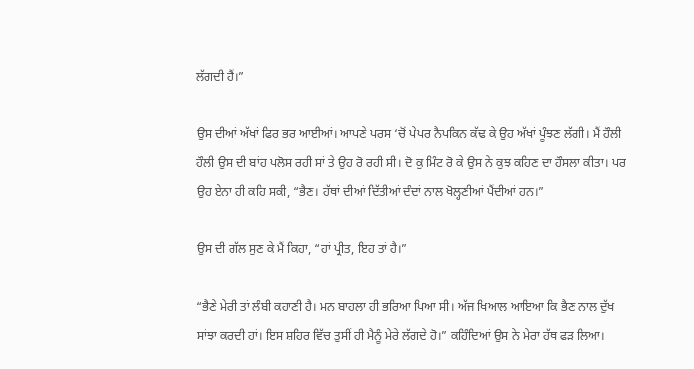ਲੱਗਦੀ ਹੈਂ।”

ਉਸ ਦੀਆਂ ਅੱਖਾਂ ਫਿਰ ਭਰ ਆਈਆਂ। ਆਪਣੇ ਪਰਸ ‘ਚੋਂ ਪੇਪਰ ਨੈਪਕਿਨ ਕੱਢ ਕੇ ਉਹ ਅੱਖਾਂ ਪੂੰਝਣ ਲੱਗੀ। ਮੈਂ ਹੌਲੀ ਹੌਲੀ ਉਸ ਦੀ ਬਾਂਹ ਪਲੋਸ ਰਹੀ ਸਾਂ ਤੇ ਉਹ ਰੋ ਰਹੀ ਸੀ। ਦੋ ਕੁ ਮਿੰਟ ਰੋ ਕੇ ਉਸ ਨੇ ਕੁਝ ਕਹਿਣ ਦਾ ਹੌਸਲਾ ਕੀਤਾ। ਪਰ ਉਹ ਏਨਾ ਹੀ ਕਹਿ ਸਕੀ, “ਭੈਣ। ਹੱਥਾਂ ਦੀਆਂ ਦਿੱਤੀਆਂ ਦੰਦਾਂ ਨਾਲ ਖੋਲ੍ਹਣੀਆਂ ਪੈਂਦੀਆਂ ਹਨ।”

ਉਸ ਦੀ ਗੱਲ ਸੁਣ ਕੇ ਮੈਂ ਕਿਹਾ, “ਹਾਂ ਪ੍ਰੀਤ, ਇਹ ਤਾਂ ਹੈ।”

“ਭੈਣੇ ਮੇਰੀ ਤਾਂ ਲੰਬੀ ਕਹਾਣੀ ਹੈ। ਮਨ ਬਾਹਲਾ ਹੀ ਭਰਿਆ ਪਿਆ ਸੀ। ਅੱਜ ਖਿਆਲ ਆਇਆ ਕਿ ਭੈਣ ਨਾਲ ਦੁੱਖ ਸਾਂਝਾ ਕਰਦੀ ਹਾਂ। ਇਸ ਸ਼ਹਿਰ ਵਿੱਚ ਤੁਸੀਂ ਹੀ ਮੈਨੂੰ ਮੇਰੇ ਲੱਗਦੇ ਹੋ।” ਕਹਿੰਦਿਆਂ ਉਸ ਨੇ ਮੇਰਾ ਹੱਥ ਫੜ ਲਿਆ।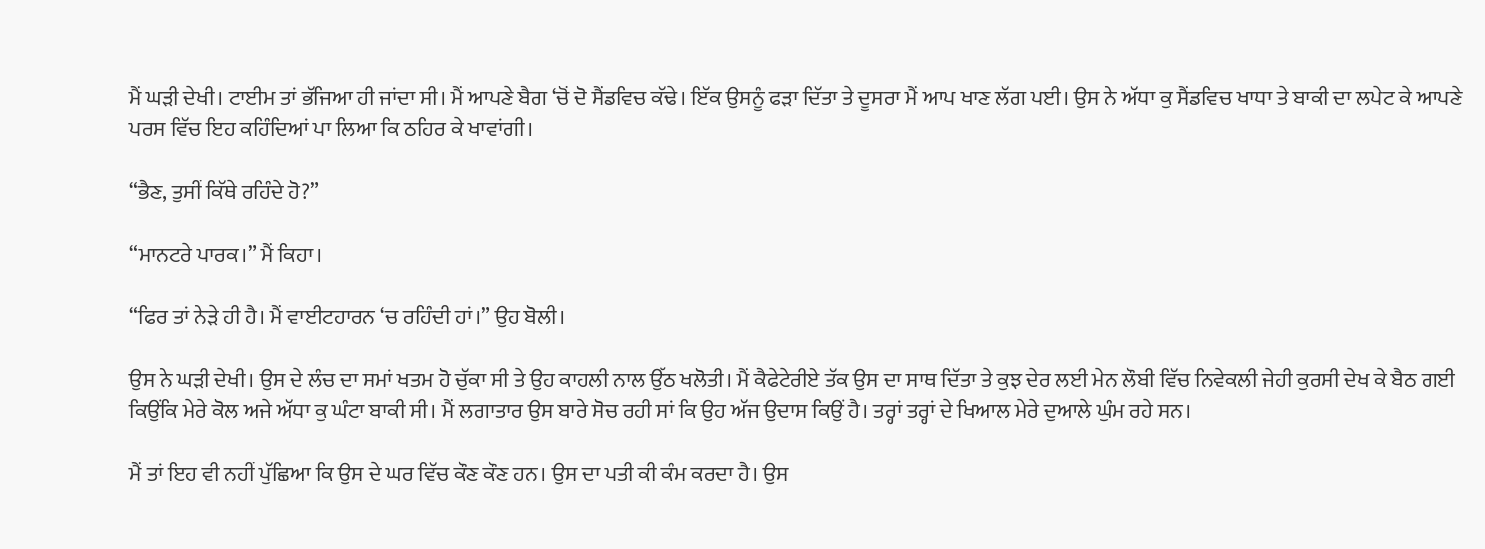ਮੈਂ ਘੜੀ ਦੇਖੀ। ਟਾਈਮ ਤਾਂ ਭੱਜਿਆ ਹੀ ਜਾਂਦਾ ਸੀ। ਮੈਂ ਆਪਣੇ ਬੈਗ ‘ਚੋਂ ਦੋ ਸੈਂਡਵਿਚ ਕੱਢੇ। ਇੱਕ ਉਸਨੂੰ ਫੜਾ ਦਿੱਤਾ ਤੇ ਦੂਸਰਾ ਮੈਂ ਆਪ ਖਾਣ ਲੱਗ ਪਈ। ਉਸ ਨੇ ਅੱਧਾ ਕੁ ਸੈਂਡਵਿਚ ਖਾਧਾ ਤੇ ਬਾਕੀ ਦਾ ਲਪੇਟ ਕੇ ਆਪਣੇ ਪਰਸ ਵਿੱਚ ਇਹ ਕਹਿੰਦਿਆਂ ਪਾ ਲਿਆ ਕਿ ਠਹਿਰ ਕੇ ਖਾਵਾਂਗੀ।

“ਭੈਣ, ਤੁਸੀਂ ਕਿੱਥੇ ਰਹਿੰਦੇ ਹੋ?”

“ਮਾਨਟਰੇ ਪਾਰਕ।” ਮੈਂ ਕਿਹਾ।

“ਫਿਰ ਤਾਂ ਨੇੜੇ ਹੀ ਹੈ। ਮੈਂ ਵਾਈਟਹਾਰਨ ‘ਚ ਰਹਿੰਦੀ ਹਾਂ।” ਉਹ ਬੋਲੀ।

ਉਸ ਨੇ ਘੜੀ ਦੇਖੀ। ਉਸ ਦੇ ਲੰਚ ਦਾ ਸਮਾਂ ਖਤਮ ਹੋ ਚੁੱਕਾ ਸੀ ਤੇ ਉਹ ਕਾਹਲੀ ਨਾਲ ਉੱਠ ਖਲੋਤੀ। ਮੈਂ ਕੈਫੇਟੇਰੀਏ ਤੱਕ ਉਸ ਦਾ ਸਾਥ ਦਿੱਤਾ ਤੇ ਕੁਝ ਦੇਰ ਲਈ ਮੇਨ ਲੌਬੀ ਵਿੱਚ ਨਿਵੇਕਲੀ ਜੇਹੀ ਕੁਰਸੀ ਦੇਖ ਕੇ ਬੈਠ ਗਈ ਕਿਉਂਕਿ ਮੇਰੇ ਕੋਲ ਅਜੇ ਅੱਧਾ ਕੁ ਘੰਟਾ ਬਾਕੀ ਸੀ। ਮੈਂ ਲਗਾਤਾਰ ਉਸ ਬਾਰੇ ਸੋਚ ਰਹੀ ਸਾਂ ਕਿ ਉਹ ਅੱਜ ਉਦਾਸ ਕਿਉਂ ਹੈ। ਤਰ੍ਹਾਂ ਤਰ੍ਹਾਂ ਦੇ ਖਿਆਲ ਮੇਰੇ ਦੁਆਲੇ ਘੁੰਮ ਰਹੇ ਸਨ।

ਮੈਂ ਤਾਂ ਇਹ ਵੀ ਨਹੀਂ ਪੁੱਛਿਆ ਕਿ ਉਸ ਦੇ ਘਰ ਵਿੱਚ ਕੌਣ ਕੌਣ ਹਨ। ਉਸ ਦਾ ਪਤੀ ਕੀ ਕੰਮ ਕਰਦਾ ਹੈ। ਉਸ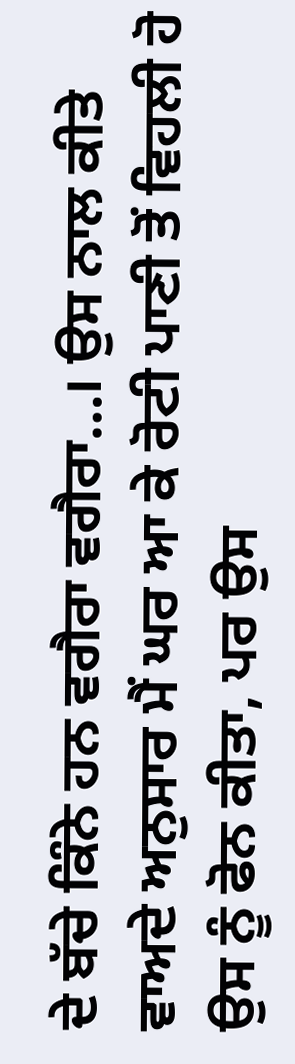ਦੇ ਬੱਚੇ ਕਿੰਨੇ ਹਨ ਵਗੈਰਾ ਵਗੈਰਾ…। ਉਸ ਨਾਲ ਕੀਤੇ ਵਾਅਦੇ ਅਨੁਸਾਰ ਮੈਂ ਘਰ ਆ ਕੇ ਰੋਟੀ ਪਾਣੀ ਤੋਂ ਵਿਹਲੀ ਹੋ ਉਸ ਨੂੰ ਫੋਨ ਕੀਤਾ, ਪਰ ਉਸ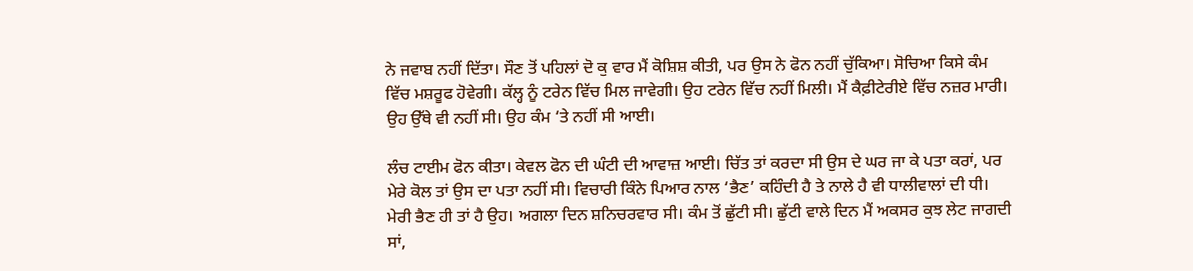ਨੇ ਜਵਾਬ ਨਹੀਂ ਦਿੱਤਾ। ਸੌਣ ਤੋਂ ਪਹਿਲਾਂ ਦੋ ਕੁ ਵਾਰ ਮੈਂ ਕੋਸ਼ਿਸ਼ ਕੀਤੀ, ਪਰ ਉਸ ਨੇ ਫੋਨ ਨਹੀਂ ਚੁੱਕਿਆ। ਸੋਚਿਆ ਕਿਸੇ ਕੰਮ ਵਿੱਚ ਮਸ਼ਰੂਫ ਹੋਵੇਗੀ। ਕੱਲ੍ਹ ਨੂੰ ਟਰੇਨ ਵਿੱਚ ਮਿਲ ਜਾਵੇਗੀ। ਉਹ ਟਰੇਨ ਵਿੱਚ ਨਹੀਂ ਮਿਲੀ। ਮੈਂ ਕੈਫ਼ੀਟੇਰੀਏ ਵਿੱਚ ਨਜ਼ਰ ਮਾਰੀ। ਉਹ ਉੱਥੇ ਵੀ ਨਹੀਂ ਸੀ। ਉਹ ਕੰਮ ‘ਤੇ ਨਹੀਂ ਸੀ ਆਈ।

ਲੰਚ ਟਾਈਮ ਫੋਨ ਕੀਤਾ। ਕੇਵਲ ਫੋਨ ਦੀ ਘੰਟੀ ਦੀ ਆਵਾਜ਼ ਆਈ। ਚਿੱਤ ਤਾਂ ਕਰਦਾ ਸੀ ਉਸ ਦੇ ਘਰ ਜਾ ਕੇ ਪਤਾ ਕਰਾਂ, ਪਰ ਮੇਰੇ ਕੋਲ ਤਾਂ ਉਸ ਦਾ ਪਤਾ ਨਹੀਂ ਸੀ। ਵਿਚਾਰੀ ਕਿੰਨੇ ਪਿਆਰ ਨਾਲ ‘ਭੈਣ’ ਕਹਿੰਦੀ ਹੈ ਤੇ ਨਾਲੇ ਹੈ ਵੀ ਧਾਲੀਵਾਲਾਂ ਦੀ ਧੀ। ਮੇਰੀ ਭੈਣ ਹੀ ਤਾਂ ਹੈ ਉਹ। ਅਗਲਾ ਦਿਨ ਸ਼ਨਿਚਰਵਾਰ ਸੀ। ਕੰਮ ਤੋਂ ਛੁੱਟੀ ਸੀ। ਛੁੱਟੀ ਵਾਲੇ ਦਿਨ ਮੈਂ ਅਕਸਰ ਕੁਝ ਲੇਟ ਜਾਗਦੀ ਸਾਂ,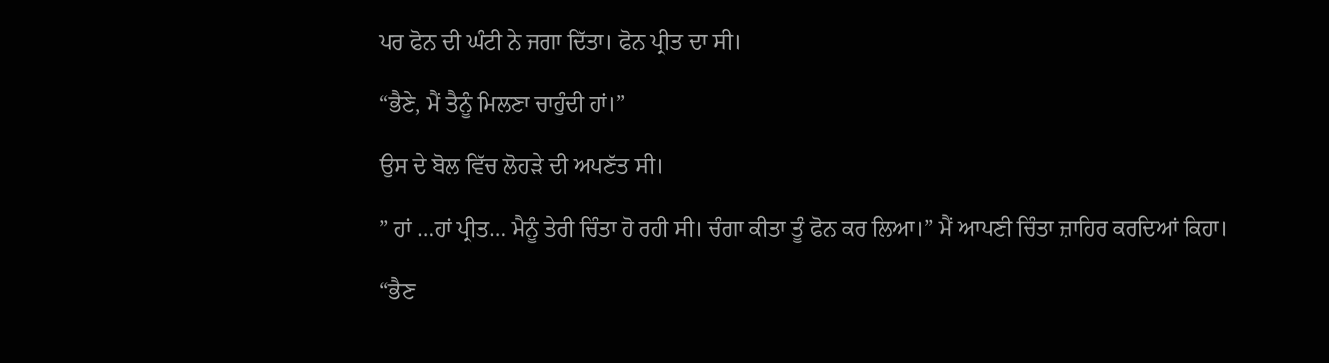ਪਰ ਫੋਨ ਦੀ ਘੰਟੀ ਨੇ ਜਗਾ ਦਿੱਤਾ। ਫੋਨ ਪ੍ਰੀਤ ਦਾ ਸੀ।

“ਭੈਣੇ, ਮੈਂ ਤੈਨੂੰ ਮਿਲਣਾ ਚਾਹੁੰਦੀ ਹਾਂ।”

ਉਸ ਦੇ ਬੋਲ ਵਿੱਚ ਲੋਹੜੇ ਦੀ ਅਪਣੱਤ ਸੀ।

” ਹਾਂ …ਹਾਂ ਪ੍ਰੀਤ… ਮੈਨੂੰ ਤੇਰੀ ਚਿੰਤਾ ਹੋ ਰਹੀ ਸੀ। ਚੰਗਾ ਕੀਤਾ ਤੂੰ ਫੋਨ ਕਰ ਲਿਆ।” ਮੈਂ ਆਪਣੀ ਚਿੰਤਾ ਜ਼ਾਹਿਰ ਕਰਦਿਆਂ ਕਿਹਾ।

“ਭੈਣ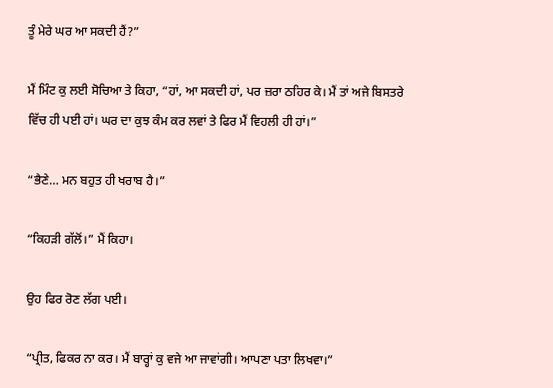ਤੂੰ ਮੇਰੇ ਘਰ ਆ ਸਕਦੀ ਹੈਂ?”

ਮੈਂ ਮਿੰਟ ਕੁ ਲਈ ਸੋਚਿਆ ਤੇ ਕਿਹਾ, “ਹਾਂ, ਆ ਸਕਦੀ ਹਾਂ, ਪਰ ਜ਼ਰਾ ਠਹਿਰ ਕੇ। ਮੈਂ ਤਾਂ ਅਜੇ ਬਿਸਤਰੇ ਵਿੱਚ ਹੀ ਪਈ ਹਾਂ। ਘਰ ਦਾ ਕੁਝ ਕੰਮ ਕਰ ਲਵਾਂ ਤੇ ਫਿਰ ਮੈਂ ਵਿਹਲੀ ਹੀ ਹਾਂ।”

“ਭੈਣੇ… ਮਨ ਬਹੁਤ ਹੀ ਖਰਾਬ ਹੈ।”

“ਕਿਹੜੀ ਗੱਲੋਂ।” ਮੈਂ ਕਿਹਾ।

ਉਹ ਫਿਰ ਰੋਣ ਲੱਗ ਪਈ।

“ਪ੍ਰੀਤ, ਫਿਕਰ ਨਾ ਕਰ। ਮੈਂ ਬਾਰ੍ਹਾਂ ਕੁ ਵਜੇ ਆ ਜਾਵਾਂਗੀ। ਆਪਣਾ ਪਤਾ ਲਿਖਵਾ।”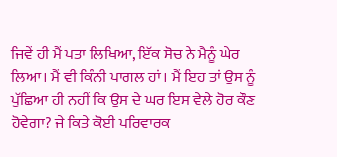ਜਿਵੇਂ ਹੀ ਮੈਂ ਪਤਾ ਲਿਖਿਆ, ਇੱਕ ਸੋਚ ਨੇ ਮੈਨੂੰ ਘੇਰ ਲਿਆ। ਮੈਂ ਵੀ ਕਿੰਨੀ ਪਾਗਲ ਹਾਂ। ਮੈਂ ਇਹ ਤਾਂ ਉਸ ਨੂੰ ਪੁੱਛਿਆ ਹੀ ਨਹੀਂ ਕਿ ਉਸ ਦੇ ਘਰ ਇਸ ਵੇਲੇ ਹੋਰ ਕੌਣ ਹੋਵੇਗਾ? ਜੇ ਕਿਤੇ ਕੋਈ ਪਰਿਵਾਰਕ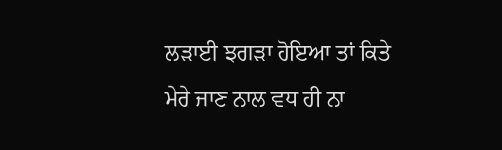ਲੜਾਈ ਝਗੜਾ ਹੋਇਆ ਤਾਂ ਕਿਤੇ ਮੇਰੇ ਜਾਣ ਨਾਲ ਵਧ ਹੀ ਨਾ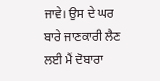ਜਾਵੇ। ਉਸ ਦੇ ਘਰ ਬਾਰੇ ਜਾਣਕਾਰੀ ਲੈਣ ਲਈ ਮੈਂ ਦੋਬਾਰਾ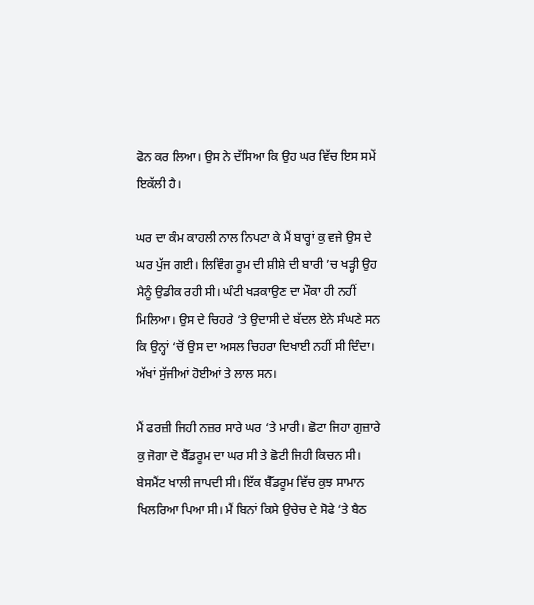ਫੋਨ ਕਰ ਲਿਆ। ਉਸ ਨੇ ਦੱਸਿਆ ਕਿ ਉਹ ਘਰ ਵਿੱਚ ਇਸ ਸਮੇਂ ਇਕੱਲੀ ਹੈ।

ਘਰ ਦਾ ਕੰਮ ਕਾਹਲੀ ਨਾਲ ਨਿਪਟਾ ਕੇ ਮੈਂ ਬਾਰ੍ਹਾਂ ਕੁ ਵਜੇ ਉਸ ਦੇ ਘਰ ਪੁੱਜ ਗਈ। ਲਿਵਿੰਗ ਰੂਮ ਦੀ ਸ਼ੀਸ਼ੇ ਦੀ ਬਾਰੀ ’ਚ ਖੜ੍ਹੀ ਉਹ ਮੈਨੂੰ ਉਡੀਕ ਰਹੀ ਸੀ। ਘੰਟੀ ਖੜਕਾਉਣ ਦਾ ਮੌਕਾ ਹੀ ਨਹੀਂ ਮਿਲਿਆ। ਉਸ ਦੇ ਚਿਹਰੇ ‘ਤੇ ਉਦਾਸੀ ਦੇ ਬੱਦਲ ਏਨੇ ਸੰਘਣੇ ਸਨ ਕਿ ਉਨ੍ਹਾਂ ‘ਚੋਂ ਉਸ ਦਾ ਅਸਲ ਚਿਹਰਾ ਦਿਖਾਈ ਨਹੀਂ ਸੀ ਦਿੰਦਾ। ਅੱਖਾਂ ਸੁੱਜੀਆਂ ਹੋਈਆਂ ਤੇ ਲਾਲ ਸਨ।

ਮੈਂ ਫਰਜ਼ੀ ਜਿਹੀ ਨਜ਼ਰ ਸਾਰੇ ਘਰ ‘ਤੇ ਮਾਰੀ। ਛੋਟਾ ਜਿਹਾ ਗੁਜ਼ਾਰੇ ਕੁ ਜੋਗਾ ਦੋ ਬੈੱਡਰੂਮ ਦਾ ਘਰ ਸੀ ਤੇ ਛੋਟੀ ਜਿਹੀ ਕਿਚਨ ਸੀ। ਬੇਸਮੈਂਟ ਖਾਲੀ ਜਾਪਦੀ ਸੀ। ਇੱਕ ਬੈੱਡਰੂਮ ਵਿੱਚ ਕੁਝ ਸਾਮਾਨ ਖਿਲਰਿਆ ਪਿਆ ਸੀ। ਮੈਂ ਬਿਨਾਂ ਕਿਸੇ ਉਚੇਚ ਦੇ ਸੋਫੇ ‘ਤੇ ਬੈਠ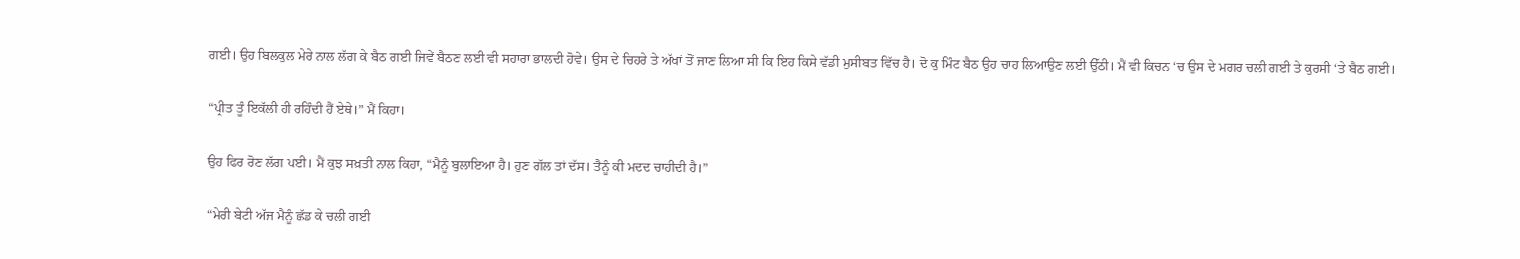ਗਈ। ਉਹ ਬਿਲਕੁਲ ਮੇਰੇ ਨਾਲ ਲੱਗ ਕੇ ਬੈਠ ਗਈ ਜਿਵੇਂ ਬੈਠਣ ਲਈ ਵੀ ਸਹਾਰਾ ਭਾਲਦੀ ਹੋਵੇ। ਉਸ ਦੇ ਚਿਹਰੇ ਤੇ ਅੱਖਾਂ ਤੋਂ ਜਾਣ ਲਿਆ ਸੀ ਕਿ ਇਹ ਕਿਸੇ ਵੱਡੀ ਮੁਸੀਬਤ ਵਿੱਚ ਹੈ। ਦੋ ਕੁ ਮਿੰਟ ਬੈਠ ਉਹ ਚਾਹ ਲਿਆਉਣ ਲਈ ਉੱਠੀ। ਮੈਂ ਵੀ ਕਿਚਨ ‘ਚ ਉਸ ਦੇ ਮਗਰ ਚਲੀ ਗਈ ਤੇ ਕੁਰਸੀ ‘ਤੇ ਬੈਠ ਗਈ।

“ਪ੍ਰੀਤ ਤੂੰ ਇਕੱਲੀ ਹੀ ਰਹਿੰਦੀ ਹੈਂ ਏਥੇ।” ਮੈਂ ਕਿਹਾ।

ਉਹ ਫਿਰ ਰੋਣ ਲੱਗ ਪਈ। ਮੈਂ ਕੁਝ ਸਖ਼ਤੀ ਨਾਲ ਕਿਹਾ, “ਮੈਨੂੰ ਬੁਲਾਇਆ ਹੈ। ਹੁਣ ਗੱਲ ਤਾਂ ਦੱਸ। ਤੈਨੂੰ ਕੀ ਮਦਦ ਚਾਹੀਦੀ ਹੈ।”

“ਮੇਰੀ ਬੇਟੀ ਅੱਜ ਮੈਨੂੰ ਛੱਡ ਕੇ ਚਲੀ ਗਈ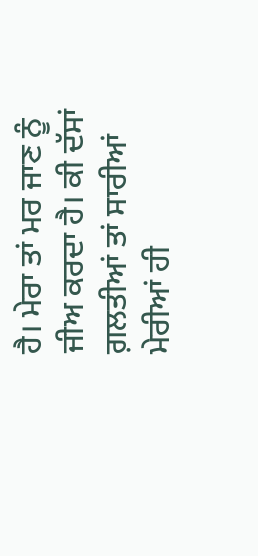ਹੈ। ਮੇਰਾ ਤਾਂ ਮਰ ਜਾਣ ਨੂੰ ਜੀਅ ਕਰਦਾ ਹੈ। ਕੀ ਦੱਸਾਂ ਗ਼ਲਤੀਆਂ ਤਾਂ ਸਾਰੀਆਂ ਮੇਰੀਆਂ ਹੀ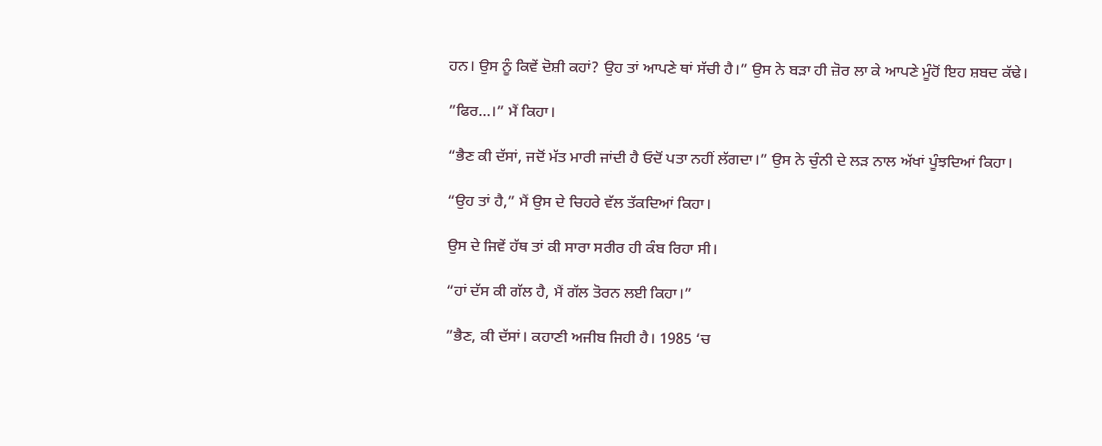ਹਨ। ਉਸ ਨੂੰ ਕਿਵੇਂ ਦੋਸ਼ੀ ਕਹਾਂ? ਉਹ ਤਾਂ ਆਪਣੇ ਥਾਂ ਸੱਚੀ ਹੈ।” ਉਸ ਨੇ ਬੜਾ ਹੀ ਜ਼ੋਰ ਲਾ ਕੇ ਆਪਣੇ ਮੂੰਹੋਂ ਇਹ ਸ਼ਬਦ ਕੱਢੇ।

”ਫਿਰ…।” ਮੈਂ ਕਿਹਾ।

“ਭੈਣ ਕੀ ਦੱਸਾਂ, ਜਦੋਂ ਮੱਤ ਮਾਰੀ ਜਾਂਦੀ ਹੈ ਓਦੋਂ ਪਤਾ ਨਹੀਂ ਲੱਗਦਾ।” ਉਸ ਨੇ ਚੁੰਨੀ ਦੇ ਲੜ ਨਾਲ ਅੱਖਾਂ ਪੂੰਝਦਿਆਂ ਕਿਹਾ।

“ਉਹ ਤਾਂ ਹੈ,” ਮੈਂ ਉਸ ਦੇ ਚਿਹਰੇ ਵੱਲ ਤੱਕਦਿਆਂ ਕਿਹਾ।

ਉਸ ਦੇ ਜਿਵੇਂ ਹੱਥ ਤਾਂ ਕੀ ਸਾਰਾ ਸਰੀਰ ਹੀ ਕੰਬ ਰਿਹਾ ਸੀ।

“ਹਾਂ ਦੱਸ ਕੀ ਗੱਲ ਹੈ, ਮੈਂ ਗੱਲ ਤੋਰਨ ਲਈ ਕਿਹਾ।”

”ਭੈਣ, ਕੀ ਦੱਸਾਂ। ਕਹਾਣੀ ਅਜੀਬ ਜਿਹੀ ਹੈ। 1985 ‘ਚ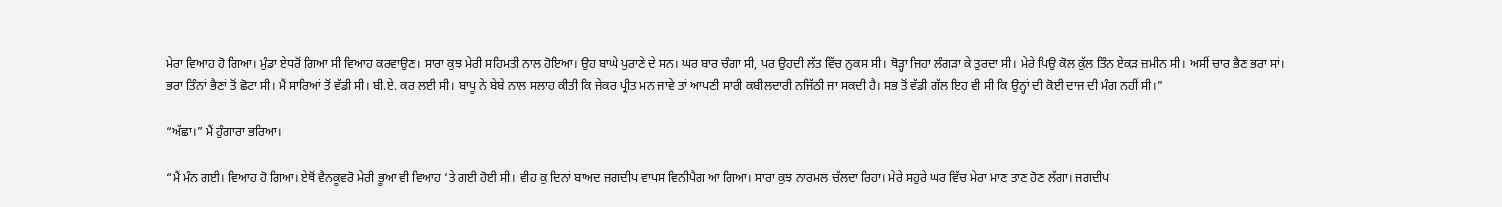ਮੇਰਾ ਵਿਆਹ ਹੋ ਗਿਆ। ਮੁੰਡਾ ਏਧਰੋਂ ਗਿਆ ਸੀ ਵਿਆਹ ਕਰਵਾਉਣ। ਸਾਰਾ ਕੁਝ ਮੇਰੀ ਸਹਿਮਤੀ ਨਾਲ ਹੋਇਆ। ਉਹ ਬਾਘੇ ਪੁਰਾਣੇ ਦੇ ਸਨ। ਘਰ ਬਾਰ ਚੰਗਾ ਸੀ, ਪਰ ਉਹਦੀ ਲੱਤ ਵਿੱਚ ਨੁਕਸ ਸੀ। ਥੋੜ੍ਹਾ ਜਿਹਾ ਲੰਗੜਾ ਕੇ ਤੁਰਦਾ ਸੀ। ਮੇਰੇ ਪਿਉ ਕੋਲ ਕੁੱਲ ਤਿੰਨ ਏਕੜ ਜ਼ਮੀਨ ਸੀ। ਅਸੀਂ ਚਾਰ ਭੈਣ ਭਰਾ ਸਾਂ। ਭਰਾ ਤਿੰਨਾਂ ਭੈਣਾਂ ਤੋਂ ਛੋਟਾ ਸੀ। ਮੈਂ ਸਾਰਿਆਂ ਤੋਂ ਵੱਡੀ ਸੀ। ਬੀ.ਏ. ਕਰ ਲਈ ਸੀ। ਬਾਪੂ ਨੇ ਬੇਬੇ ਨਾਲ ਸਲਾਹ ਕੀਤੀ ਕਿ ਜੇਕਰ ਪ੍ਰੀਤ ਮਨ ਜਾਵੇ ਤਾਂ ਆਪਣੀ ਸਾਰੀ ਕਬੀਲਦਾਰੀ ਨਜਿੱਠੀ ਜਾ ਸਕਦੀ ਹੈ। ਸਭ ਤੋਂ ਵੱਡੀ ਗੱਲ ਇਹ ਵੀ ਸੀ ਕਿ ਉਨ੍ਹਾਂ ਦੀ ਕੋਈ ਦਾਜ ਦੀ ਮੰਗ ਨਹੀਂ ਸੀ।”

“ਅੱਛਾ।” ਮੈਂ ਹੁੰਗਾਰਾ ਭਰਿਆ।

“ਮੈਂ ਮੰਨ ਗਈ। ਵਿਆਹ ਹੋ ਗਿਆ। ਏਥੋਂ ਵੈਨਕੂਵਰੋ ਮੇਰੀ ਭੂਆ ਵੀ ਵਿਆਹ ‘ਤੇ ਗਈ ਹੋਈ ਸੀ। ਵੀਹ ਕੁ ਦਿਨਾਂ ਬਾਅਦ ਜਗਦੀਪ ਵਾਪਸ ਵਿਨੀਪੈਗ ਆ ਗਿਆ। ਸਾਰਾ ਕੁਝ ਨਾਰਮਲ ਚੱਲਦਾ ਰਿਹਾ। ਮੇਰੇ ਸਹੁਰੇ ਘਰ ਵਿੱਚ ਮੇਰਾ ਮਾਣ ਤਾਣ ਹੋਣ ਲੱਗਾ। ਜਗਦੀਪ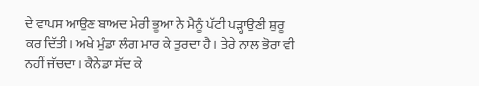ਦੇ ਵਾਪਸ ਆਉਣ ਬਾਅਦ ਮੇਰੀ ਭੂਆ ਨੇ ਮੈਨੂੰ ਪੱਟੀ ਪੜ੍ਹਾਉਣੀ ਸ਼ੁਰੂ ਕਰ ਦਿੱਤੀ। ਅਖੇ ਮੁੰਡਾ ਲੰਗ ਮਾਰ ਕੇ ਤੁਰਦਾ ਹੈ। ਤੇਰੇ ਨਾਲ ਭੋਰਾ ਵੀ ਨਹੀਂ ਜੱਚਦਾ। ਕੈਨੇਡਾ ਸੱਦ ਕੇ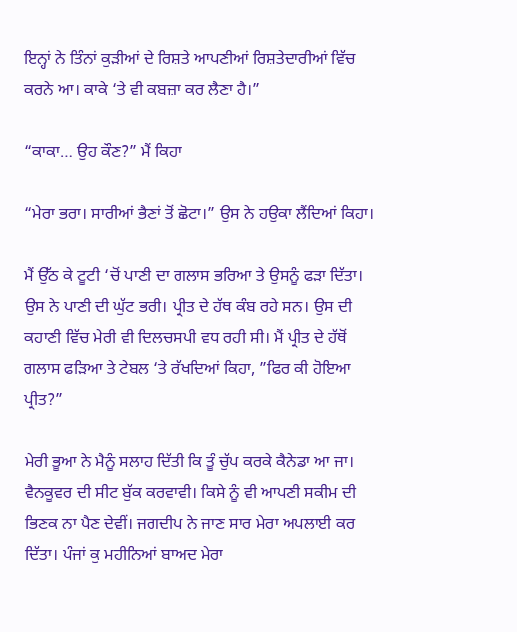ਇਨ੍ਹਾਂ ਨੇ ਤਿੰਨਾਂ ਕੁੜੀਆਂ ਦੇ ਰਿਸ਼ਤੇ ਆਪਣੀਆਂ ਰਿਸ਼ਤੇਦਾਰੀਆਂ ਵਿੱਚ ਕਰਨੇ ਆ। ਕਾਕੇ ‘ਤੇ ਵੀ ਕਬਜ਼ਾ ਕਰ ਲੈਣਾ ਹੈ।”

“ਕਾਕਾ… ਉਹ ਕੌਣ?” ਮੈਂ ਕਿਹਾ

“ਮੇਰਾ ਭਰਾ। ਸਾਰੀਆਂ ਭੈਣਾਂ ਤੋਂ ਛੋਟਾ।” ਉਸ ਨੇ ਹਉਕਾ ਲੈਂਦਿਆਂ ਕਿਹਾ।

ਮੈਂ ਉੱਠ ਕੇ ਟੂਟੀ ‘ਚੋਂ ਪਾਣੀ ਦਾ ਗਲਾਸ ਭਰਿਆ ਤੇ ਉਸਨੂੰ ਫੜਾ ਦਿੱਤਾ। ਉਸ ਨੇ ਪਾਣੀ ਦੀ ਘੁੱਟ ਭਰੀ। ਪ੍ਰੀਤ ਦੇ ਹੱਥ ਕੰਬ ਰਹੇ ਸਨ। ਉਸ ਦੀ ਕਹਾਣੀ ਵਿੱਚ ਮੇਰੀ ਵੀ ਦਿਲਚਸਪੀ ਵਧ ਰਹੀ ਸੀ। ਮੈਂ ਪ੍ਰੀਤ ਦੇ ਹੱਥੋਂ ਗਲਾਸ ਫੜਿਆ ਤੇ ਟੇਬਲ ‘ਤੇ ਰੱਖਦਿਆਂ ਕਿਹਾ, ”ਫਿਰ ਕੀ ਹੋਇਆ ਪ੍ਰੀਤ?”

ਮੇਰੀ ਭੂਆ ਨੇ ਮੈਨੂੰ ਸਲਾਹ ਦਿੱਤੀ ਕਿ ਤੂੰ ਚੁੱਪ ਕਰਕੇ ਕੈਨੇਡਾ ਆ ਜਾ। ਵੈਨਕੂਵਰ ਦੀ ਸੀਟ ਬੁੱਕ ਕਰਵਾਵੀ। ਕਿਸੇ ਨੂੰ ਵੀ ਆਪਣੀ ਸਕੀਮ ਦੀ ਭਿਣਕ ਨਾ ਪੈਣ ਦੇਵੀਂ। ਜਗਦੀਪ ਨੇ ਜਾਣ ਸਾਰ ਮੇਰਾ ਅਪਲਾਈ ਕਰ ਦਿੱਤਾ। ਪੰਜਾਂ ਕੁ ਮਹੀਨਿਆਂ ਬਾਅਦ ਮੇਰਾ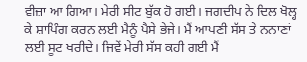ਵੀਜ਼ਾ ਆ ਗਿਆ। ਮੇਰੀ ਸੀਟ ਬੁੱਕ ਹੋ ਗਈ। ਜਗਦੀਪ ਨੇ ਦਿਲ ਖੋਲ੍ਹ ਕੇ ਸ਼ਾਪਿੰਗ ਕਰਨ ਲਈ ਮੈਨੂੰ ਪੈਸੇ ਭੇਜੇ। ਮੈਂ ਆਪਣੀ ਸੱਸ ਤੇ ਨਨਾਣਾਂ ਲਈ ਸੂਟ ਖਰੀਦੇ। ਜਿਵੇਂ ਮੇਰੀ ਸੱਸ ਕਹੀ ਗਈ ਮੈਂ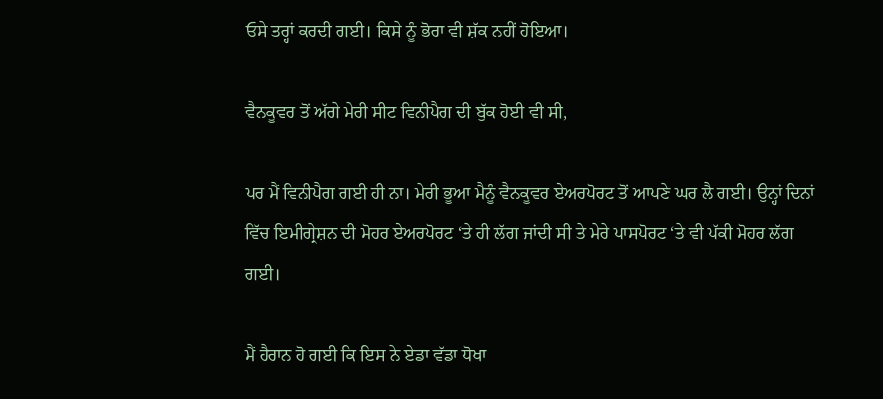ਓਸੇ ਤਰ੍ਹਾਂ ਕਰਦੀ ਗਈ। ਕਿਸੇ ਨੂੰ ਭੋਰਾ ਵੀ ਸ਼ੱਕ ਨਹੀਂ ਹੋਇਆ।

ਵੈਨਕੂਵਰ ਤੋਂ ਅੱਗੇ ਮੇਰੀ ਸੀਟ ਵਿਨੀਪੈਗ ਦੀ ਬੁੱਕ ਹੋਈ ਵੀ ਸੀ,

ਪਰ ਮੈਂ ਵਿਨੀਪੈਗ ਗਈ ਹੀ ਨਾ। ਮੇਰੀ ਭੂਆ ਮੈਨੂੰ ਵੈਨਕੂਵਰ ਏਅਰਪੋਰਟ ਤੋਂ ਆਪਣੇ ਘਰ ਲੈ ਗਈ। ਉਨ੍ਹਾਂ ਦਿਨਾਂ ਵਿੱਚ ਇਮੀਗ੍ਰੇਸ਼ਨ ਦੀ ਮੋਹਰ ਏਅਰਪੋਰਟ ‘ਤੇ ਹੀ ਲੱਗ ਜਾਂਦੀ ਸੀ ਤੇ ਮੇਰੇ ਪਾਸਪੋਰਟ ‘ਤੇ ਵੀ ਪੱਕੀ ਮੋਹਰ ਲੱਗ ਗਈ।

ਮੈਂ ਹੈਰਾਨ ਹੋ ਗਈ ਕਿ ਇਸ ਨੇ ਏਡਾ ਵੱਡਾ ਧੋਖਾ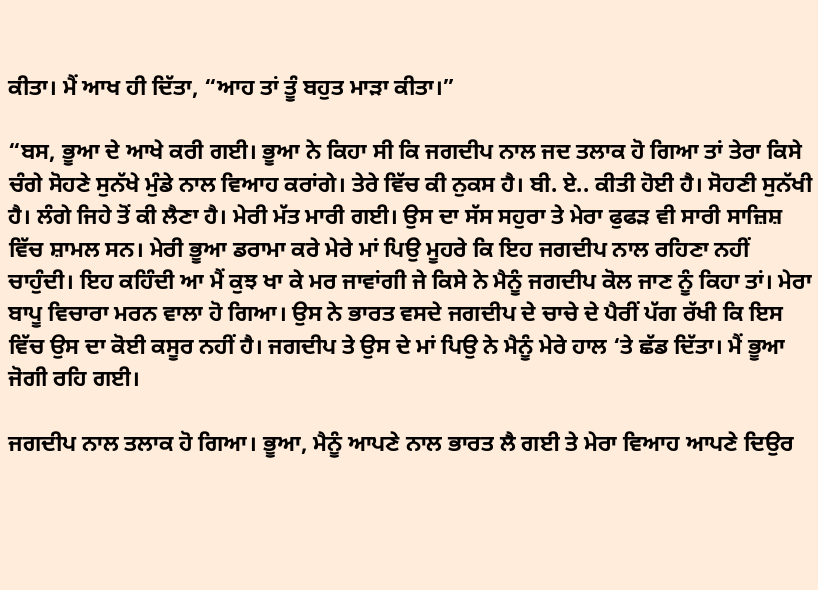ਕੀਤਾ। ਮੈਂ ਆਖ ਹੀ ਦਿੱਤਾ, “ਆਹ ਤਾਂ ਤੂੰ ਬਹੁਤ ਮਾੜਾ ਕੀਤਾ।”

“ਬਸ, ਭੂਆ ਦੇ ਆਖੇ ਕਰੀ ਗਈ। ਭੂਆ ਨੇ ਕਿਹਾ ਸੀ ਕਿ ਜਗਦੀਪ ਨਾਲ ਜਦ ਤਲਾਕ ਹੋ ਗਿਆ ਤਾਂ ਤੇਰਾ ਕਿਸੇ ਚੰਗੇ ਸੋਹਣੇ ਸੁਨੱਖੇ ਮੁੰਡੇ ਨਾਲ ਵਿਆਹ ਕਰਾਂਗੇ। ਤੇਰੇ ਵਿੱਚ ਕੀ ਨੁਕਸ ਹੈ। ਬੀ. ਏ.. ਕੀਤੀ ਹੋਈ ਹੈ। ਸੋਹਣੀ ਸੁਨੱਖੀ ਹੈ। ਲੰਗੇ ਜਿਹੇ ਤੋਂ ਕੀ ਲੈਣਾ ਹੈ। ਮੇਰੀ ਮੱਤ ਮਾਰੀ ਗਈ। ਉਸ ਦਾ ਸੱਸ ਸਹੁਰਾ ਤੇ ਮੇਰਾ ਫੁਫੜ ਵੀ ਸਾਰੀ ਸਾਜ਼ਿਸ਼ ਵਿੱਚ ਸ਼ਾਮਲ ਸਨ। ਮੇਰੀ ਭੂਆ ਡਰਾਮਾ ਕਰੇ ਮੇਰੇ ਮਾਂ ਪਿਉ ਮੂਹਰੇ ਕਿ ਇਹ ਜਗਦੀਪ ਨਾਲ ਰਹਿਣਾ ਨਹੀਂ ਚਾਹੁੰਦੀ। ਇਹ ਕਹਿੰਦੀ ਆ ਮੈਂ ਕੁਝ ਖਾ ਕੇ ਮਰ ਜਾਵਾਂਗੀ ਜੇ ਕਿਸੇ ਨੇ ਮੈਨੂੰ ਜਗਦੀਪ ਕੋਲ ਜਾਣ ਨੂੰ ਕਿਹਾ ਤਾਂ। ਮੇਰਾ ਬਾਪੂ ਵਿਚਾਰਾ ਮਰਨ ਵਾਲਾ ਹੋ ਗਿਆ। ਉਸ ਨੇ ਭਾਰਤ ਵਸਦੇ ਜਗਦੀਪ ਦੇ ਚਾਚੇ ਦੇ ਪੈਰੀਂ ਪੱਗ ਰੱਖੀ ਕਿ ਇਸ ਵਿੱਚ ਉਸ ਦਾ ਕੋਈ ਕਸੂਰ ਨਹੀਂ ਹੈ। ਜਗਦੀਪ ਤੇ ਉਸ ਦੇ ਮਾਂ ਪਿਉ ਨੇ ਮੈਨੂੰ ਮੇਰੇ ਹਾਲ ‘ਤੇ ਛੱਡ ਦਿੱਤਾ। ਮੈਂ ਭੂਆ ਜੋਗੀ ਰਹਿ ਗਈ।

ਜਗਦੀਪ ਨਾਲ ਤਲਾਕ ਹੋ ਗਿਆ। ਭੂਆ, ਮੈਨੂੰ ਆਪਣੇ ਨਾਲ ਭਾਰਤ ਲੈ ਗਈ ਤੇ ਮੇਰਾ ਵਿਆਹ ਆਪਣੇ ਦਿਉਰ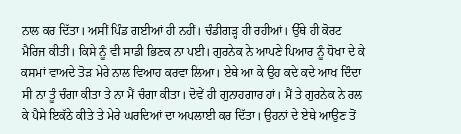ਨਾਲ ਕਰ ਦਿੱਤਾ। ਅਸੀਂ ਪਿੰਡ ਗਈਆਂ ਹੀ ਨਹੀਂ। ਚੰਡੀਗੜ੍ਹ ਹੀ ਰਹੀਆਂ। ਉੱਥੇ ਹੀ ਕੋਰਟ ਮੈਰਿਜ ਕੀਤੀ। ਕਿਸੇ ਨੂੰ ਵੀ ਸਾਡੀ ਭਿਣਕ ਨਾ ਪਈ। ਗੁਰਨੇਕ ਨੇ ਆਪਣੇ ਪਿਆਰ ਨੂੰ ਧੋਖਾ ਦੇ ਕੇ ਕਸਮਾਂ ਵਾਅਦੇ ਤੋੜ ਮੇਰੇ ਨਾਲ ਵਿਆਹ ਕਰਵਾ ਲਿਆ। ਏਥੇ ਆ ਕੇ ਉਹ ਕਦੇ ਕਦੇ ਆਖ ਦਿੰਦਾ ਸੀ ਨਾ ਤੂੰ ਚੰਗਾ ਕੀਤਾ ਤੇ ਨਾ ਮੈਂ ਚੰਗਾ ਕੀਤਾ। ਦੋਵੇਂ ਹੀ ਗੁਨਾਹਗਾਰ ਹਾਂ। ਮੈਂ ਤੇ ਗੁਰਨੇਕ ਨੇ ਰਲ ਕੇ ਪੈਸੇ ਇਕੱਠੇ ਕੀਤੇ ਤੇ ਮੇਰੇ ਘਰਦਿਆਂ ਦਾ ਅਪਲਾਈ ਕਰ ਦਿੱਤਾ। ਉਹਨਾਂ ਦੇ ਏਥੇ ਆਉਣ ਤੋਂ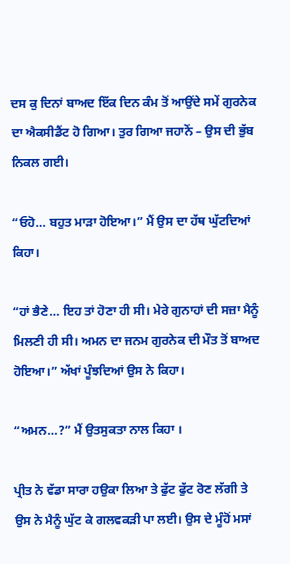ਦਸ ਕੁ ਦਿਨਾਂ ਬਾਅਦ ਇੱਕ ਦਿਨ ਕੰਮ ਤੋਂ ਆਉਂਦੇ ਸਮੇਂ ਗੁਰਨੇਕ ਦਾ ਐਕਸੀਡੈਂਟ ਹੋ ਗਿਆ। ਤੁਰ ਗਿਆ ਜਹਾਨੋਂ – ਉਸ ਦੀ ਭੁੱਬ ਨਿਕਲ ਗਈ।

“ਓਹੋ… ਬਹੁਤ ਮਾੜਾ ਹੋਇਆ।” ਮੈਂ ਉਸ ਦਾ ਹੱਥ ਘੁੱਟਦਿਆਂ ਕਿਹਾ।

“ਹਾਂ ਭੈਣੇ… ਇਹ ਤਾਂ ਹੋਣਾ ਹੀ ਸੀ। ਮੇਰੇ ਗੁਨਾਹਾਂ ਦੀ ਸਜ਼ਾ ਮੈਨੂੰ ਮਿਲਣੀ ਹੀ ਸੀ। ਅਮਨ ਦਾ ਜਨਮ ਗੁਰਨੇਕ ਦੀ ਮੌਤ ਤੋਂ ਬਾਅਦ ਹੋਇਆ।” ਅੱਖਾਂ ਪੂੰਝਦਿਆਂ ਉਸ ਨੇ ਕਿਹਾ।

“ਅਮਨ…?” ਮੈਂ ਉਤਸੁਕਤਾ ਨਾਲ ਕਿਹਾ ।

ਪ੍ਰੀਤ ਨੇ ਵੱਡਾ ਸਾਰਾ ਹਉਕਾ ਲਿਆ ਤੇ ਫੁੱਟ ਫੁੱਟ ਰੋਣ ਲੱਗੀ ਤੇ ਉਸ ਨੇ ਮੈਨੂੰ ਘੁੱਟ ਕੇ ਗਲਵਕੜੀ ਪਾ ਲਈ। ਉਸ ਦੇ ਮੂੰਹੋਂ ਮਸਾਂ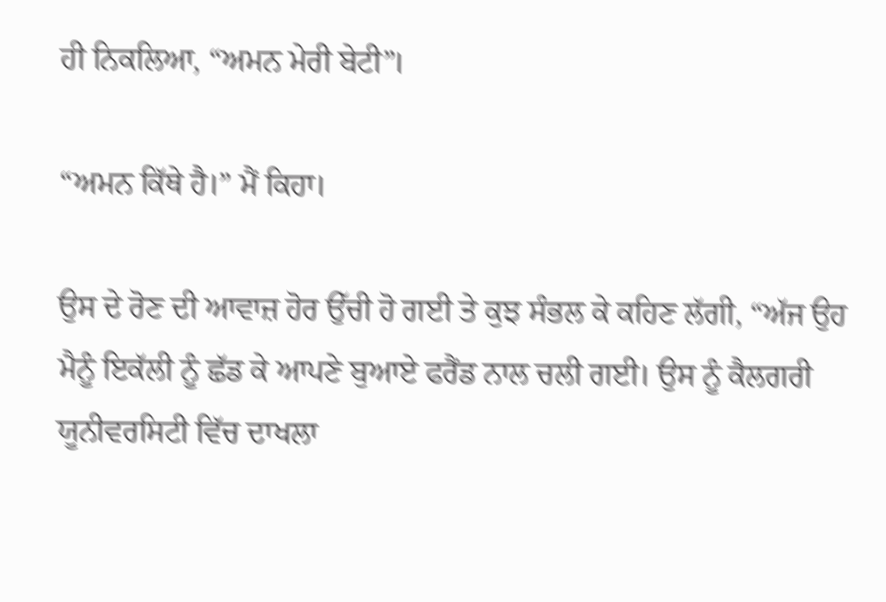ਹੀ ਨਿਕਲਿਆ, “ਅਮਨ ਮੇਰੀ ਬੇਟੀ”।

“ਅਮਨ ਕਿੱਥੇ ਹੈ।” ਮੈਂ ਕਿਹਾ।

ਉਸ ਦੇ ਰੋਣ ਦੀ ਆਵਾਜ਼ ਹੋਰ ਉੱਚੀ ਹੋ ਗਈ ਤੇ ਕੁਝ ਸੰਭਲ ਕੇ ਕਹਿਣ ਲੱਗੀ, “ਅੱਜ ਉਹ ਮੈਨੂੰ ਇਕੱਲੀ ਨੂੰ ਛੱਡ ਕੇ ਆਪਣੇ ਬੁਆਏ ਫਰੈਂਡ ਨਾਲ ਚਲੀ ਗਈ। ਉਸ ਨੂੰ ਕੈਲਗਰੀ ਯੂਨੀਵਰਸਿਟੀ ਵਿੱਚ ਦਾਖਲਾ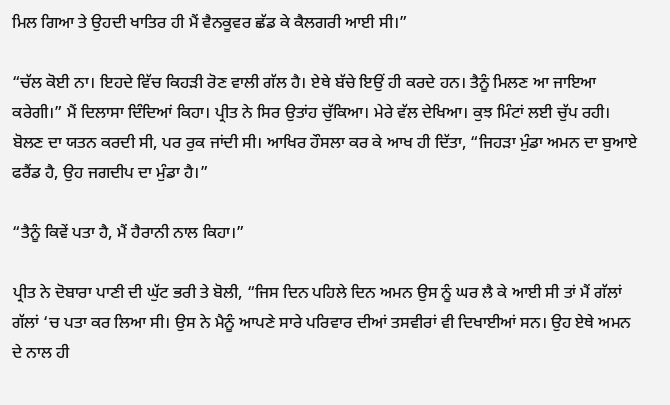ਮਿਲ ਗਿਆ ਤੇ ਉਹਦੀ ਖਾਤਿਰ ਹੀ ਮੈਂ ਵੈਨਕੂਵਰ ਛੱਡ ਕੇ ਕੈਲਗਰੀ ਆਈ ਸੀ।”

“ਚੱਲ ਕੋਈ ਨਾ। ਇਹਦੇ ਵਿੱਚ ਕਿਹੜੀ ਰੋਣ ਵਾਲੀ ਗੱਲ ਹੈ। ਏਥੇ ਬੱਚੇ ਇਉਂ ਹੀ ਕਰਦੇ ਹਨ। ਤੈਨੂੰ ਮਿਲਣ ਆ ਜਾਇਆ ਕਰੇਗੀ।” ਮੈਂ ਦਿਲਾਸਾ ਦਿੰਦਿਆਂ ਕਿਹਾ। ਪ੍ਰੀਤ ਨੇ ਸਿਰ ਉਤਾਂਹ ਚੁੱਕਿਆ। ਮੇਰੇ ਵੱਲ ਦੇਖਿਆ। ਕੁਝ ਮਿੰਟਾਂ ਲਈ ਚੁੱਪ ਰਹੀ। ਬੋਲਣ ਦਾ ਯਤਨ ਕਰਦੀ ਸੀ, ਪਰ ਰੁਕ ਜਾਂਦੀ ਸੀ। ਆਖਿਰ ਹੌਸਲਾ ਕਰ ਕੇ ਆਖ ਹੀ ਦਿੱਤਾ, “ਜਿਹੜਾ ਮੁੰਡਾ ਅਮਨ ਦਾ ਬੁਆਏ ਫਰੈਂਡ ਹੈ, ਉਹ ਜਗਦੀਪ ਦਾ ਮੁੰਡਾ ਹੈ।”

“ਤੈਨੂੰ ਕਿਵੇਂ ਪਤਾ ਹੈ, ਮੈਂ ਹੈਰਾਨੀ ਨਾਲ ਕਿਹਾ।”

ਪ੍ਰੀਤ ਨੇ ਦੋਬਾਰਾ ਪਾਣੀ ਦੀ ਘੁੱਟ ਭਰੀ ਤੇ ਬੋਲੀ, “ਜਿਸ ਦਿਨ ਪਹਿਲੇ ਦਿਨ ਅਮਨ ਉਸ ਨੂੰ ਘਰ ਲੈ ਕੇ ਆਈ ਸੀ ਤਾਂ ਮੈਂ ਗੱਲਾਂ ਗੱਲਾਂ ‘ਚ ਪਤਾ ਕਰ ਲਿਆ ਸੀ। ਉਸ ਨੇ ਮੈਨੂੰ ਆਪਣੇ ਸਾਰੇ ਪਰਿਵਾਰ ਦੀਆਂ ਤਸਵੀਰਾਂ ਵੀ ਦਿਖਾਈਆਂ ਸਨ। ਉਹ ਏਥੇ ਅਮਨ ਦੇ ਨਾਲ ਹੀ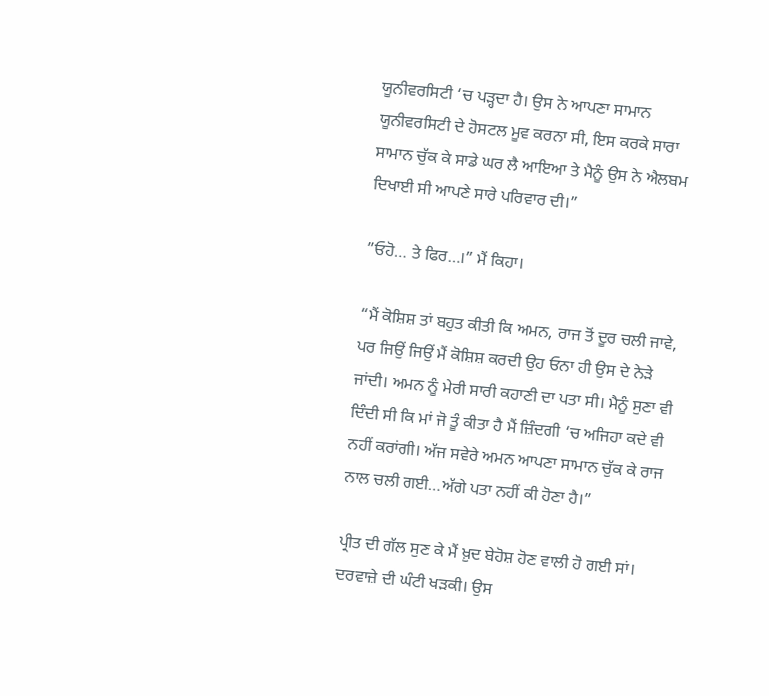ਯੂਨੀਵਰਸਿਟੀ ‘ਚ ਪੜ੍ਹਦਾ ਹੈ। ਉਸ ਨੇ ਆਪਣਾ ਸਾਮਾਨ ਯੂਨੀਵਰਸਿਟੀ ਦੇ ਹੋਸਟਲ ਮੂਵ ਕਰਨਾ ਸੀ, ਇਸ ਕਰਕੇ ਸਾਰਾ ਸਾਮਾਨ ਚੁੱਕ ਕੇ ਸਾਡੇ ਘਰ ਲੈ ਆਇਆ ਤੇ ਮੈਨੂੰ ਉਸ ਨੇ ਐਲਬਮ ਦਿਖਾਈ ਸੀ ਆਪਣੇ ਸਾਰੇ ਪਰਿਵਾਰ ਦੀ।”

”ਓਹੋ… ਤੇ ਫਿਰ…।” ਮੈਂ ਕਿਹਾ।

“ਮੈਂ ਕੋਸ਼ਿਸ਼ ਤਾਂ ਬਹੁਤ ਕੀਤੀ ਕਿ ਅਮਨ, ਰਾਜ ਤੋਂ ਦੂਰ ਚਲੀ ਜਾਵੇ, ਪਰ ਜਿਉਂ ਜਿਉਂ ਮੈਂ ਕੋਸ਼ਿਸ਼ ਕਰਦੀ ਉਹ ਓਨਾ ਹੀ ਉਸ ਦੇ ਨੇੜੇ ਜਾਂਦੀ। ਅਮਨ ਨੂੰ ਮੇਰੀ ਸਾਰੀ ਕਹਾਣੀ ਦਾ ਪਤਾ ਸੀ। ਮੈਨੂੰ ਸੁਣਾ ਵੀ ਦਿੰਦੀ ਸੀ ਕਿ ਮਾਂ ਜੋ ਤੂੰ ਕੀਤਾ ਹੈ ਮੈਂ ਜ਼ਿੰਦਗੀ ‘ਚ ਅਜਿਹਾ ਕਦੇ ਵੀ ਨਹੀਂ ਕਰਾਂਗੀ। ਅੱਜ ਸਵੇਰੇ ਅਮਨ ਆਪਣਾ ਸਾਮਾਨ ਚੁੱਕ ਕੇ ਰਾਜ ਨਾਲ ਚਲੀ ਗਈ…ਅੱਗੇ ਪਤਾ ਨਹੀਂ ਕੀ ਹੋਣਾ ਹੈ।”

ਪ੍ਰੀਤ ਦੀ ਗੱਲ ਸੁਣ ਕੇ ਮੈਂ ਖ਼ੁਦ ਬੇਹੋਸ਼ ਹੋਣ ਵਾਲੀ ਹੋ ਗਈ ਸਾਂ। ਦਰਵਾਜ਼ੇ ਦੀ ਘੰਟੀ ਖੜਕੀ। ਉਸ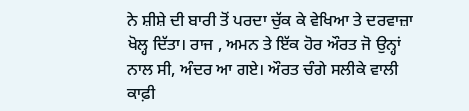ਨੇ ਸ਼ੀਸ਼ੇ ਦੀ ਬਾਰੀ ਤੋਂ ਪਰਦਾ ਚੁੱਕ ਕੇ ਵੇਖਿਆ ਤੇ ਦਰਵਾਜ਼ਾ ਖੋਲ੍ਹ ਦਿੱਤਾ। ਰਾਜ , ਅਮਨ ਤੇ ਇੱਕ ਹੋਰ ਔਰਤ ਜੋ ਉਨ੍ਹਾਂ ਨਾਲ ਸੀ, ਅੰਦਰ ਆ ਗਏ। ਔਰਤ ਚੰਗੇ ਸਲੀਕੇ ਵਾਲੀ ਕਾਫ਼ੀ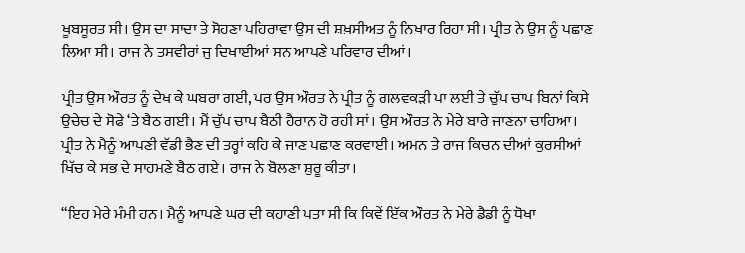ਖੂਬਸੂਰਤ ਸੀ। ਉਸ ਦਾ ਸਾਦਾ ਤੇ ਸੋਹਣਾ ਪਹਿਰਾਵਾ ਉਸ ਦੀ ਸ਼ਖ਼ਸੀਅਤ ਨੂੰ ਨਿਖਾਰ ਰਿਹਾ ਸੀ। ਪ੍ਰੀਤ ਨੇ ਉਸ ਨੂੰ ਪਛਾਣ ਲਿਆ ਸੀ। ਰਾਜ ਨੇ ਤਸਵੀਰਾਂ ਜੁ ਦਿਖਾਈਆਂ ਸਨ ਆਪਣੇ ਪਰਿਵਾਰ ਦੀਆਂ।

ਪ੍ਰੀਤ ਉਸ ਔਰਤ ਨੂੰ ਦੇਖ ਕੇ ਘਬਰਾ ਗਈ, ਪਰ ਉਸ ਔਰਤ ਨੇ ਪ੍ਰੀਤ ਨੂੰ ਗਲਵਕੜੀ ਪਾ ਲਈ ਤੇ ਚੁੱਪ ਚਾਪ ਬਿਨਾਂ ਕਿਸੇ ਉਚੇਚ ਦੇ ਸੋਫੇ ‘ਤੇ ਬੈਠ ਗਈ। ਮੈਂ ਚੁੱਪ ਚਾਪ ਬੈਠੀ ਹੈਰਾਨ ਹੋ ਰਹੀ ਸਾਂ। ਉਸ ਔਰਤ ਨੇ ਮੇਰੇ ਬਾਰੇ ਜਾਣਨਾ ਚਾਹਿਆ। ਪ੍ਰੀਤ ਨੇ ਮੈਨੂੰ ਆਪਣੀ ਵੱਡੀ ਭੈਣ ਦੀ ਤਰ੍ਹਾਂ ਕਹਿ ਕੇ ਜਾਣ ਪਛਾਣ ਕਰਵਾਈ। ਅਮਨ ਤੇ ਰਾਜ ਕਿਚਨ ਦੀਆਂ ਕੁਰਸੀਆਂ ਖਿੱਚ ਕੇ ਸਭ ਦੇ ਸਾਹਮਣੇ ਬੈਠ ਗਏ। ਰਾਜ ਨੇ ਬੋਲਣਾ ਸ਼ੁਰੂ ਕੀਤਾ।

“ਇਹ ਮੇਰੇ ਮੰਮੀ ਹਨ। ਮੈਨੂੰ ਆਪਣੇ ਘਰ ਦੀ ਕਹਾਣੀ ਪਤਾ ਸੀ ਕਿ ਕਿਵੇਂ ਇੱਕ ਔਰਤ ਨੇ ਮੇਰੇ ਡੈਡੀ ਨੂੰ ਧੋਖਾ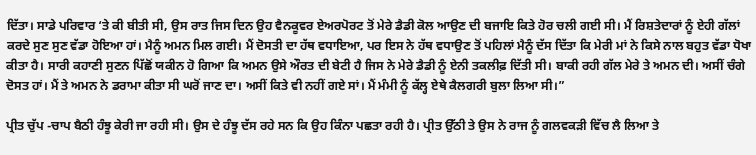ਦਿੱਤਾ। ਸਾਡੇ ਪਰਿਵਾਰ ‘ਤੇ ਕੀ ਬੀਤੀ ਸੀ, ਉਸ ਰਾਤ ਜਿਸ ਦਿਨ ਉਹ ਵੈਨਕੂਵਰ ਏਅਰਪੋਰਟ ਤੋਂ ਮੇਰੇ ਡੈਡੀ ਕੋਲ ਆਉਣ ਦੀ ਬਜਾਇ ਕਿਤੇ ਹੋਰ ਚਲੀ ਗਈ ਸੀ। ਮੈਂ ਰਿਸ਼ਤੇਦਾਰਾਂ ਨੂੰ ਏਹੀ ਗੱਲਾਂ ਕਰਦੇ ਸੁਣ ਸੁਣ ਵੱਡਾ ਹੋਇਆ ਹਾਂ। ਮੈਨੂੰ ਅਮਨ ਮਿਲ ਗਈ। ਮੈਂ ਦੋਸਤੀ ਦਾ ਹੱਥ ਵਧਾਇਆ, ਪਰ ਇਸ ਨੇ ਹੱਥ ਵਧਾਉਣ ਤੋਂ ਪਹਿਲਾਂ ਮੈਨੂੰ ਦੱਸ ਦਿੱਤਾ ਕਿ ਮੇਰੀ ਮਾਂ ਨੇ ਕਿਸੇ ਨਾਲ ਬਹੁਤ ਵੱਡਾ ਧੋਖਾ ਕੀਤਾ ਹੈ। ਸਾਰੀ ਕਹਾਣੀ ਸੁਣਨ ਪਿੱਛੋਂ ਯਕੀਨ ਹੋ ਗਿਆ ਕਿ ਅਮਨ ਉਸੇ ਔਰਤ ਦੀ ਬੇਟੀ ਹੈ ਜਿਸ ਨੇ ਮੇਰੇ ਡੈਡੀ ਨੂੰ ਏਨੀ ਤਕਲੀਫ਼ ਦਿੱਤੀ ਸੀ। ਬਾਕੀ ਰਹੀ ਗੱਲ ਮੇਰੇ ਤੇ ਅਮਨ ਦੀ। ਅਸੀਂ ਚੰਗੇ ਦੋਸਤ ਹਾਂ। ਮੈਂ ਤੇ ਅਮਨ ਨੇ ਡਰਾਮਾ ਕੀਤਾ ਸੀ ਘਰੋਂ ਜਾਣ ਦਾ। ਅਸੀਂ ਕਿਤੇ ਵੀ ਨਹੀਂ ਗਏ ਸਾਂ। ਮੈਂ ਮੰਮੀ ਨੂੰ ਕੱਲ੍ਹ ਏਥੇ ਕੈਲਗਰੀ ਬੁਲਾ ਲਿਆ ਸੀ।”

ਪ੍ਰੀਤ ਚੁੱਪ -ਚਾਪ ਬੈਠੀ ਹੰਝੂ ਕੇਰੀ ਜਾ ਰਹੀ ਸੀ। ਉਸ ਦੇ ਹੰਝੂ ਦੱਸ ਰਹੇ ਸਨ ਕਿ ਉਹ ਕਿੰਨਾ ਪਛਤਾ ਰਹੀ ਹੈ। ਪ੍ਰੀਤ ਉੱਠੀ ਤੇ ਉਸ ਨੇ ਰਾਜ ਨੂੰ ਗਲਵਕੜੀ ਵਿੱਚ ਲੈ ਲਿਆ ਤੇ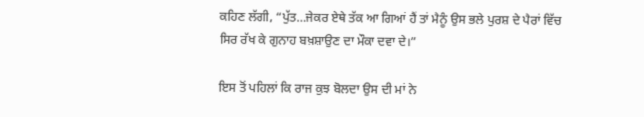ਕਹਿਣ ਲੱਗੀ, “ਪੁੱਤ…ਜੇਕਰ ਏਥੇ ਤੱਕ ਆ ਗਿਆਂ ਹੈਂ ਤਾਂ ਮੈਨੂੰ ਉਸ ਭਲੇ ਪੁਰਸ਼ ਦੇ ਪੈਰਾਂ ਵਿੱਚ ਸਿਰ ਰੱਖ ਕੇ ਗੁਨਾਹ ਬਖ਼ਸ਼ਾਉਣ ਦਾ ਮੌਕਾ ਦਵਾ ਦੇ।”

ਇਸ ਤੋਂ ਪਹਿਲਾਂ ਕਿ ਰਾਜ ਕੁਝ ਬੋਲਦਾ ਉਸ ਦੀ ਮਾਂ ਨੇ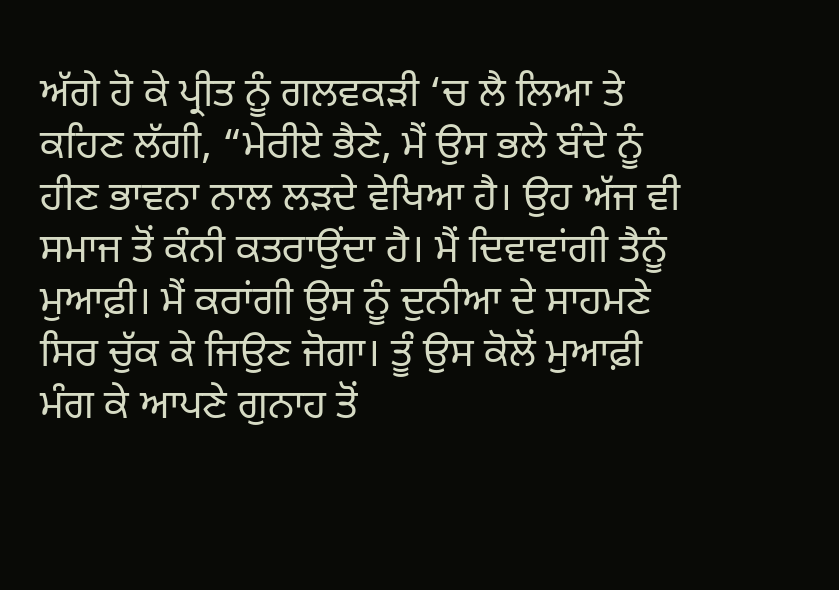ਅੱਗੇ ਹੋ ਕੇ ਪ੍ਰੀਤ ਨੂੰ ਗਲਵਕੜੀ ‘ਚ ਲੈ ਲਿਆ ਤੇ ਕਹਿਣ ਲੱਗੀ, “ਮੇਰੀਏ ਭੈਣੇ, ਮੈਂ ਉਸ ਭਲੇ ਬੰਦੇ ਨੂੰ ਹੀਣ ਭਾਵਨਾ ਨਾਲ ਲੜਦੇ ਵੇਖਿਆ ਹੈ। ਉਹ ਅੱਜ ਵੀ ਸਮਾਜ ਤੋਂ ਕੰਨੀ ਕਤਰਾਉਂਦਾ ਹੈ। ਮੈਂ ਦਿਵਾਵਾਂਗੀ ਤੈਨੂੰ ਮੁਆਫ਼ੀ। ਮੈਂ ਕਰਾਂਗੀ ਉਸ ਨੂੰ ਦੁਨੀਆ ਦੇ ਸਾਹਮਣੇ ਸਿਰ ਚੁੱਕ ਕੇ ਜਿਉਣ ਜੋਗਾ। ਤੂੰ ਉਸ ਕੋਲੋਂ ਮੁਆਫ਼ੀ ਮੰਗ ਕੇ ਆਪਣੇ ਗੁਨਾਹ ਤੋਂ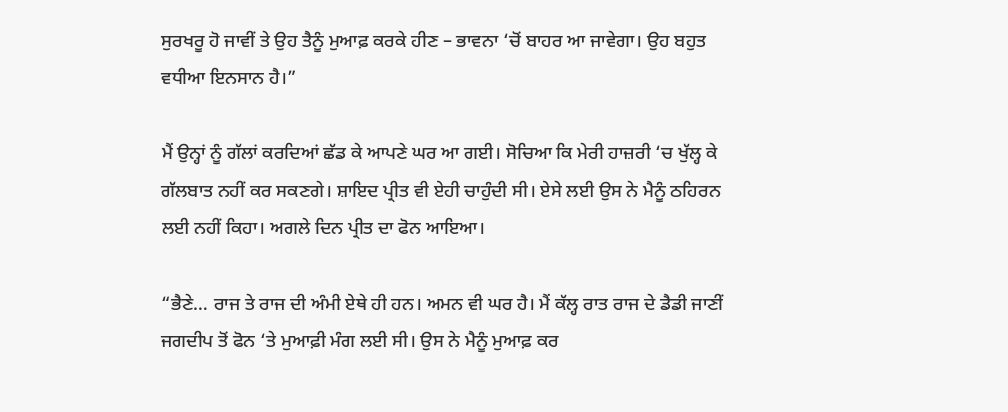ਸੁਰਖਰੂ ਹੋ ਜਾਵੀਂ ਤੇ ਉਹ ਤੈਨੂੰ ਮੁਆਫ਼ ਕਰਕੇ ਹੀਣ – ਭਾਵਨਾ ‘ਚੋਂ ਬਾਹਰ ਆ ਜਾਵੇਗਾ। ਉਹ ਬਹੁਤ ਵਧੀਆ ਇਨਸਾਨ ਹੈ।”

ਮੈਂ ਉਨ੍ਹਾਂ ਨੂੰ ਗੱਲਾਂ ਕਰਦਿਆਂ ਛੱਡ ਕੇ ਆਪਣੇ ਘਰ ਆ ਗਈ। ਸੋਚਿਆ ਕਿ ਮੇਰੀ ਹਾਜ਼ਰੀ ‘ਚ ਖੁੱਲ੍ਹ ਕੇ ਗੱਲਬਾਤ ਨਹੀਂ ਕਰ ਸਕਣਗੇ। ਸ਼ਾਇਦ ਪ੍ਰੀਤ ਵੀ ਏਹੀ ਚਾਹੁੰਦੀ ਸੀ। ਏਸੇ ਲਈ ਉਸ ਨੇ ਮੈਨੂੰ ਠਹਿਰਨ ਲਈ ਨਹੀਂ ਕਿਹਾ। ਅਗਲੇ ਦਿਨ ਪ੍ਰੀਤ ਦਾ ਫੋਨ ਆਇਆ।

“ਭੈਣੇ… ਰਾਜ ਤੇ ਰਾਜ ਦੀ ਅੰਮੀ ਏਥੇ ਹੀ ਹਨ। ਅਮਨ ਵੀ ਘਰ ਹੈ। ਮੈਂ ਕੱਲ੍ਹ ਰਾਤ ਰਾਜ ਦੇ ਡੈਡੀ ਜਾਣੀਂ ਜਗਦੀਪ ਤੋਂ ਫੋਨ ‘ਤੇ ਮੁਆਫ਼ੀ ਮੰਗ ਲਈ ਸੀ। ਉਸ ਨੇ ਮੈਨੂੰ ਮੁਆਫ਼ ਕਰ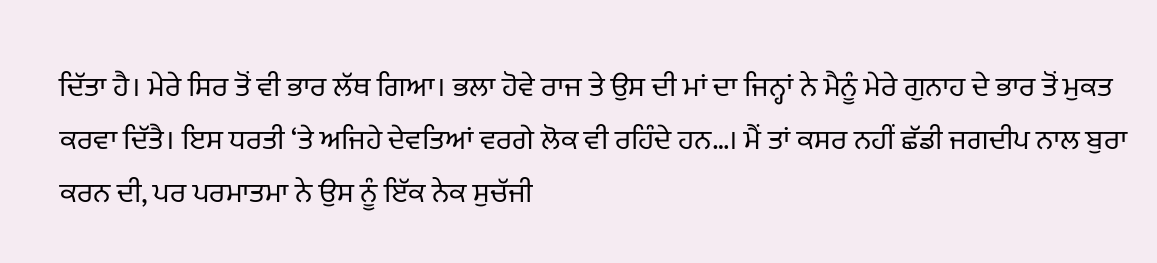ਦਿੱਤਾ ਹੈ। ਮੇਰੇ ਸਿਰ ਤੋਂ ਵੀ ਭਾਰ ਲੱਥ ਗਿਆ। ਭਲਾ ਹੋਵੇ ਰਾਜ ਤੇ ਉਸ ਦੀ ਮਾਂ ਦਾ ਜਿਨ੍ਹਾਂ ਨੇ ਮੈਨੂੰ ਮੇਰੇ ਗੁਨਾਹ ਦੇ ਭਾਰ ਤੋਂ ਮੁਕਤ ਕਰਵਾ ਦਿੱਤੈ। ਇਸ ਧਰਤੀ ‘ਤੇ ਅਜਿਹੇ ਦੇਵਤਿਆਂ ਵਰਗੇ ਲੋਕ ਵੀ ਰਹਿੰਦੇ ਹਨ…। ਮੈਂ ਤਾਂ ਕਸਰ ਨਹੀਂ ਛੱਡੀ ਜਗਦੀਪ ਨਾਲ ਬੁਰਾ ਕਰਨ ਦੀ, ਪਰ ਪਰਮਾਤਮਾ ਨੇ ਉਸ ਨੂੰ ਇੱਕ ਨੇਕ ਸੁਚੱਜੀ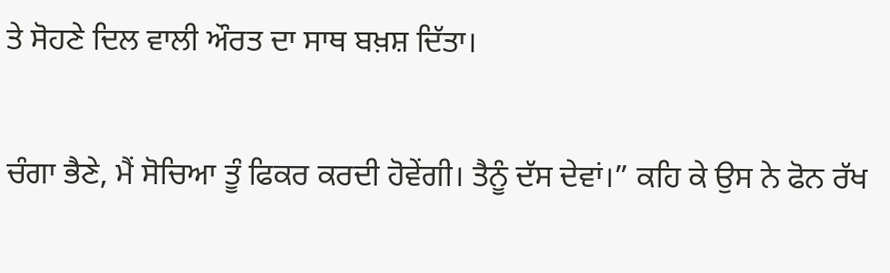ਤੇ ਸੋਹਣੇ ਦਿਲ ਵਾਲੀ ਔਰਤ ਦਾ ਸਾਥ ਬਖ਼ਸ਼ ਦਿੱਤਾ।

ਚੰਗਾ ਭੈਣੇ, ਮੈਂ ਸੋਚਿਆ ਤੂੰ ਫਿਕਰ ਕਰਦੀ ਹੋਵੇਂਗੀ। ਤੈਨੂੰ ਦੱਸ ਦੇਵਾਂ।” ਕਹਿ ਕੇ ਉਸ ਨੇ ਫੋਨ ਰੱਖ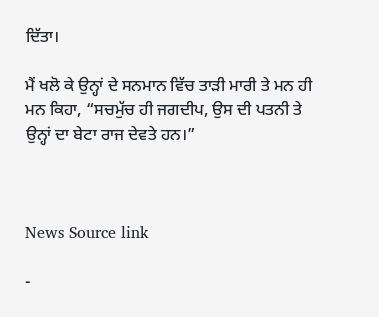ਦਿੱਤਾ।

ਮੈਂ ਖਲੋ ਕੇ ਉਨ੍ਹਾਂ ਦੇ ਸਨਮਾਨ ਵਿੱਚ ਤਾੜੀ ਮਾਰੀ ਤੇ ਮਨ ਹੀ ਮਨ ਕਿਹਾ, “ਸਚਮੁੱਚ ਹੀ ਜਗਦੀਪ, ਉਸ ਦੀ ਪਤਨੀ ਤੇ ਉਨ੍ਹਾਂ ਦਾ ਬੇਟਾ ਰਾਜ ਦੇਵਤੇ ਹਨ।”



News Source link

-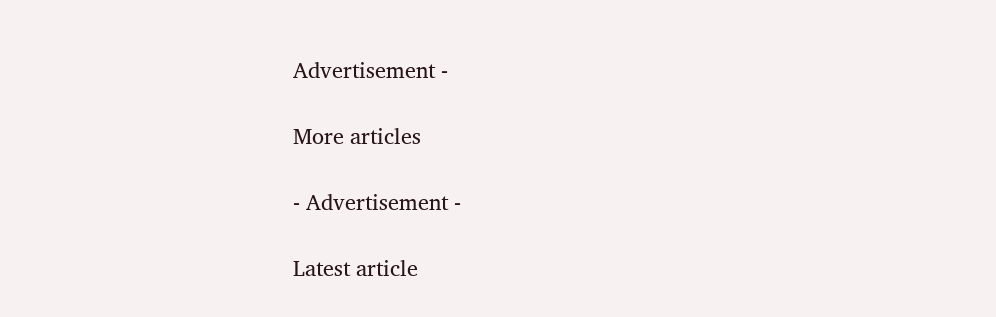Advertisement -

More articles

- Advertisement -

Latest article